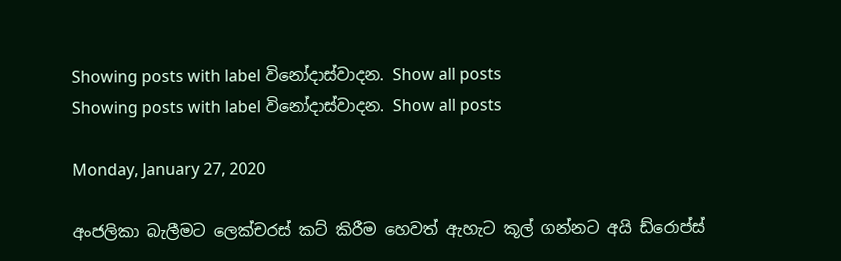Showing posts with label විනෝදාස්වාදන. Show all posts
Showing posts with label විනෝදාස්වාදන. Show all posts

Monday, January 27, 2020

අංජලිකා බැලීමට ලෙක්චරස් කට් කිරීම හෙවත් ඇහැට කූල් ගන්නට අයි ඩ්රොප්ස්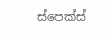ස්පෙක්ස්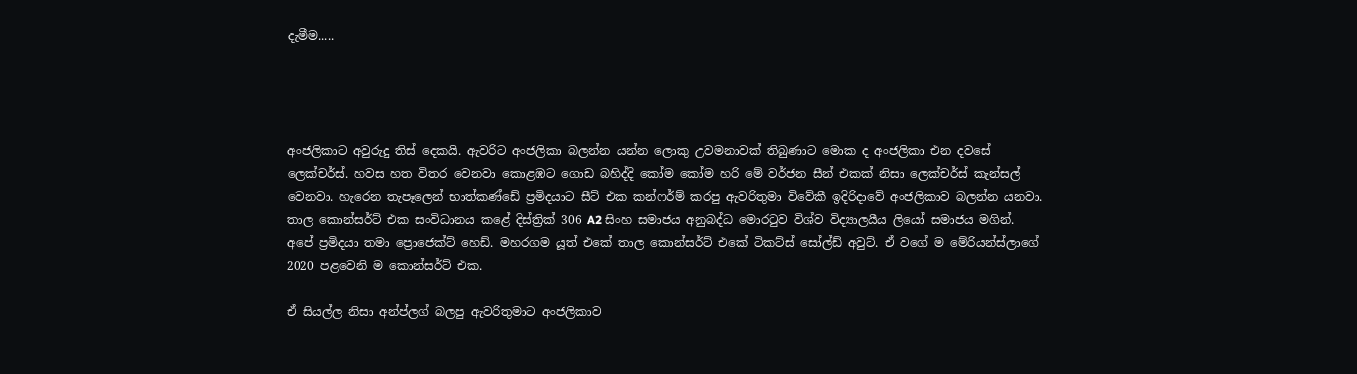දැමීම.....




අංජලිකාට අවුරුදු තිස් දෙකයි. ඇවරිට අංජලිකා බලන්න යන්න ලොකු උවමනාවක් තිබුණාට මොක ද අංජලිකා එන දවසේ ලෙක්චර්ස්. හවස හත විතර වෙනවා කොළඹට ගොඩ බහිද්දි කෝම කෝම හරි මේ වර්ජන සීන් එකක් නිසා ලෙක්චර්ස් කැන්සල් වෙනවා. හැරෙන තැපෑලෙන් භාත්කණ්ඩේ ප්‍රමිදයාට සීට් එක කන්ෆර්ම් කරපු ඇවරිතුමා විවේකී ඉදිරිදාවේ අංජලිකාව බලන්න යනවා. තාල කොන්සර්ට් එක සංවිධානය කළේ දිස්ත්‍රික් 306 A2 සිංහ සමාජය අනුබද්ධ මොරටුව විශ්ව විද්‍යාලයීය ලියෝ සමාජය මගින්. අපේ ප්‍රමිදයා තමා ප්‍රොජෙක්ට් හෙඩ්. මහරගම යූත් එකේ තාල කොන්සර්ට් එකේ ටිකට්ස් සෝල්ඩ් අවුට්. ඒ වගේ ම මේරියන්ස්ලාගේ 2020 පළවෙනි ම කොන්සර්ට් එක.

ඒ සියල්ල නිසා අන්ප්ලග් බලපු ඇවරිතුමාට අංජලිකාව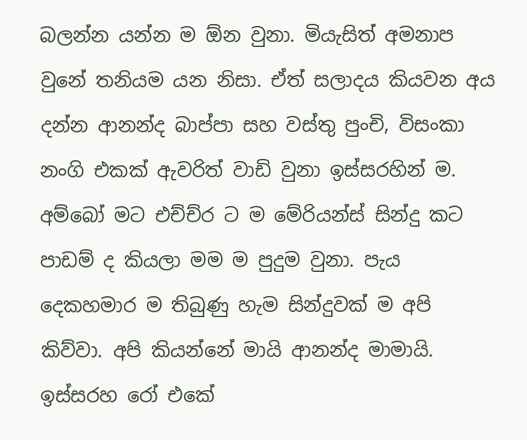බලන්න යන්න ම ඕන වුනා. මියැසිත් අමනාප වුනේ තනියම යන නිසා. ඒත් සලාදය කියවන අය දන්න ආනන්ද බාප්පා සහ වස්තු පුංචි, විසංකා නංගි එකක් ඇවරිත් වාඩි වුනා ඉස්සරහින් ම. අම්බෝ මට එච්ච්ර ට ම මේරියන්ස් සින්දු කට පාඩම් ද කියලා මම ම පුදුම වුනා. පැය දෙකහමාර ම තිබුණු හැම සින්දුවක් ම අපි කිව්වා. අපි කියන්නේ මායි ආනන්ද මාමායි. ඉස්සරහ රෝ එකේ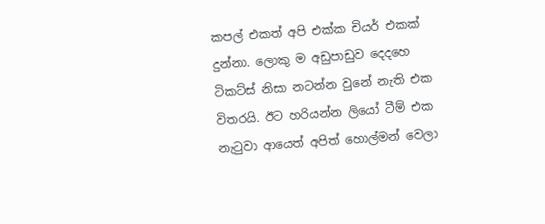කපල් එකත් අපි එක්ක චියර් එකක් දුන්නා. ලොකු ම අඩුපාඩුව දෙදහෙ ටිකට්ස් නිසා නටන්න වුනේ නැති එක විතරයි. ඊට හරියන්න ලියෝ ටීම් එක නැටුවා ආයෙත් අපිත් හොල්මන් වෙලා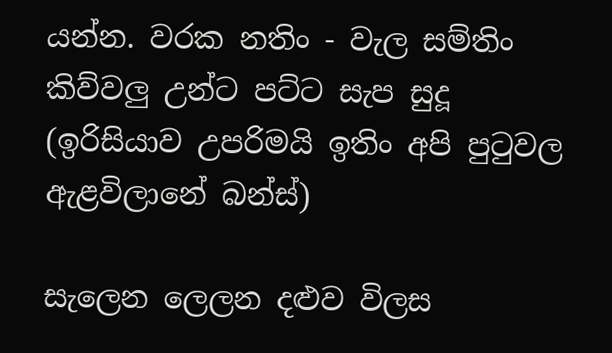යන්න. වරක නතිං - වැල සම්තිං කිව්වලු උන්ට පට්ට සැප සුදූ (ඉරිසියාව උපරිමයි ඉතිං අපි පුටුවල ඇළවිලානේ බන්ස්)

සැලෙන ලෙලන දළුව විලස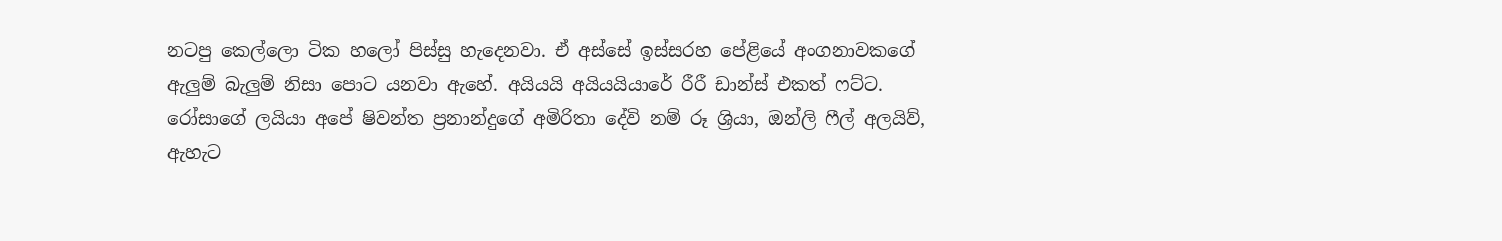නටපු කෙල්ලො ටික හලෝ පිස්සු හැදෙනවා. ඒ අස්සේ ඉස්සරහ පේළියේ අංගනාවකගේ ඇලුම් බැලුම් නිසා පොට යනවා ඇහේ. අයියයි අයියයියාරේ රීරී ඩාන්ස් එකත් ෆට්ට. රෝසාගේ ලයියා අපේ ෂිවන්ත ප්‍රනාන්දුගේ අමිරිතා දේවි නම් රූ ශ්‍රියා, ඔන්ලි ෆීල් අලයිව්, ඇහැට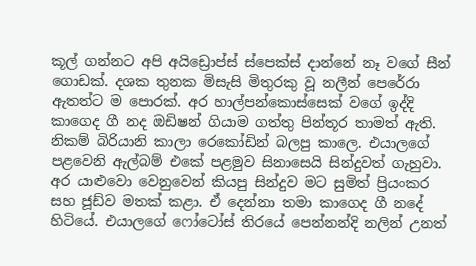කූල් ගන්නට අපි අයිඩ්‍රොප්ස් ස්පෙක්ස් දාන්නේ නෑ වගේ සීන් ගොඩක්. දශක තුනක මිසැසි මිතුරකු වූ නලීන් පෙරේරා ඇතත්ට ම පොරක්. අර හාල්පන්කොස්සෙක් වගේ ඉද්දි කාගෙද ගී නද ඔඩිෂන් ගියාම ගත්තු පින්තූර තාමත් ඇති. නිකම් බිරියානි කාලා රෙකෝඩින් බලපු කාලෙ. එයාලගේ පළවෙනි ඇල්බම් එකේ පළමුව සිනාසෙයි සින්දුවත් ගැහුවා. අර යාළුවො වෙනුවෙන් කියපු සින්දුව මට සුමිත් ප්‍රියංකර සහ ජූඩ්ව මතක් කළා. ඒ දෙන්නා තමා කාගෙද ගී නදේ හිටියේ. එයාලගේ ෆෝටෝස් තිරයේ පෙන්නන්දි නලින් උනත්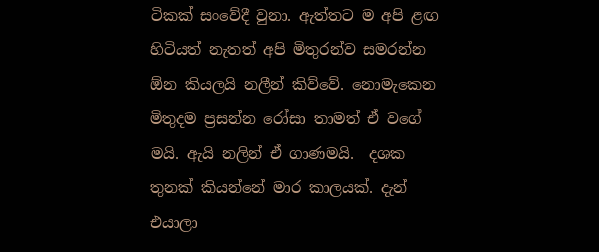ටිකක් සංවේදී වුනා. ඇත්තට ම අපි ළඟ හිටියත් නැතත් අපි මිතුරන්ව සමරන්න ඕන කියලයි නලීන් කිව්වේ. නොමැකෙන මිතුදම ප්‍රසන්න රෝසා තාමත් ඒ වගේ මයි. ඇයි නලින් ඒ ගාණමයි.  දශක තුනක් කියන්නේ මාර කාලයක්. දැන් එයාලා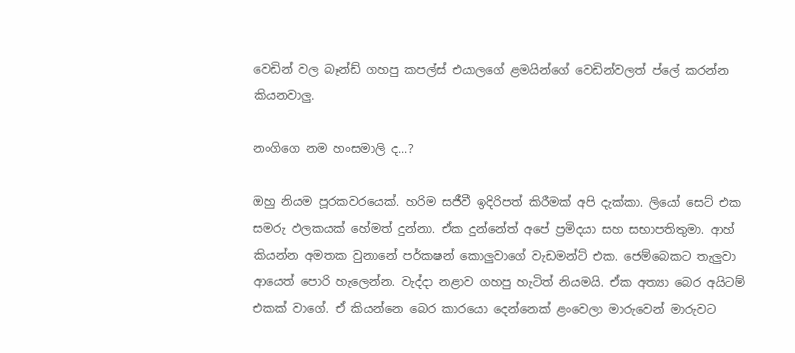වෙඩින් වල බෑන්ඩ් ගහපු කපල්ස් එයාලගේ ළමයින්ගේ වෙඩින්වලත් ප්ලේ කරන්න කියනවාලු.

නංගිගෙ නම හංසමාලි ද...?

ඔහු නියම පූරකවරයෙක්. හරිම සජීවී ඉදිරිපත් කිරීමක් අපි දැක්කා. ලියෝ සෙට් එක සමරු ඵලකයක් හේමත් දුන්නා. ඒක දුන්නේත් අපේ ප්‍රමිදයා සහ සභාපතිතුමා. ආහ් කියන්න අමතක වුනානේ පර්කෂන් කොලුවාගේ වැඩමන්ට් එක. ජෙම්බෙකට තැලුවා ආයෙත් පොරි හැලෙන්න. වැද්දා නළාව ගහපු හැටිත් නියමයි. ඒක අත්‍යා බෙර අයිටම් එකක් වාගේ. ඒ කියන්නෙ බෙර කාරයො දෙන්නෙක් ළංවෙලා මාරුවෙන් මාරුවට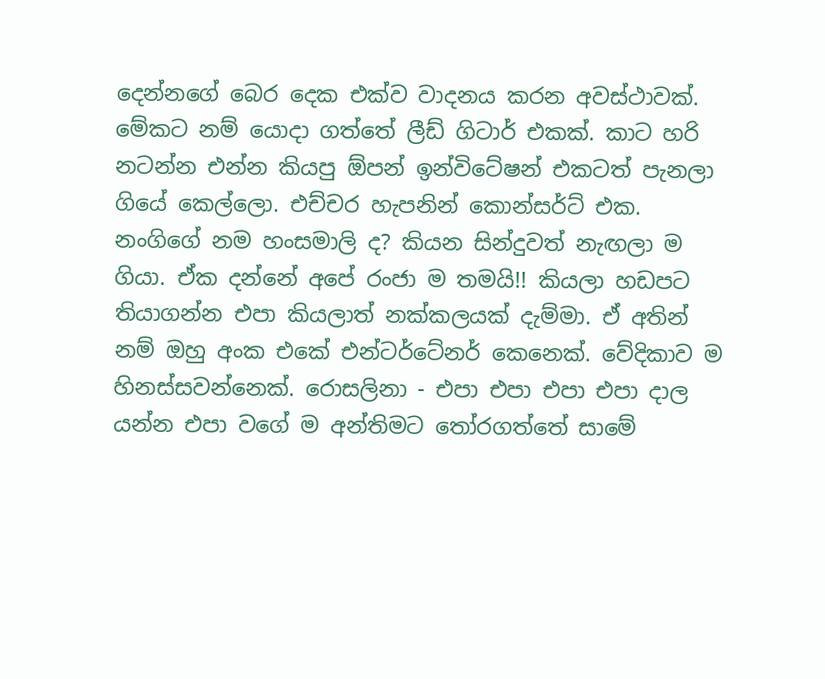දෙන්නගේ බෙර දෙක එක්ව වාදනය කරන අවස්ථාවක්. මේකට නම් යොදා ගත්තේ ලීඩ් ගිටාර් එකක්. කාට හරි නටන්න එන්න කියපු ඕපන් ඉන්විටේෂන් එකටත් පැනලා ගියේ කෙල්ලො. එච්චර හැපනින් කොන්සර්ට් එක. නංගිගේ නම හංසමාලි ද? කියන සින්දුවත් නැඟලා ම ගියා. ඒක දන්නේ අපේ රංජා ම තමයි!! කියලා හඩපට තියාගන්න එපා කියලාත් නක්කලයක් දැම්මා. ඒ අතින් නම් ඔහු අංක එකේ එන්ටර්ටේනර් කෙනෙක්. වේදිකාව ම හිනස්සවන්නෙක්. රොසලිනා - එපා එපා එපා එපා දාල යන්න එපා වගේ ම අන්තිමට තෝරගත්තේ සාමේ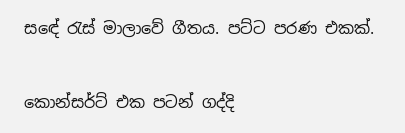සඳේ රැස් මාලාවේ ගීතය. පට්ට පරණ එකක්.

කොන්සර්ට් එක පටන් ගද්දි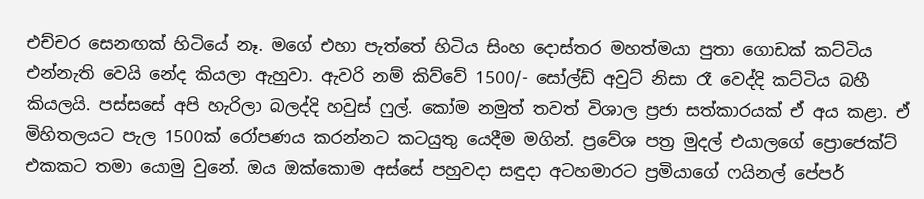එච්චර සෙනඟක් හිටියේ නෑ. මගේ එහා පැත්තේ හිටිය සිංහ දොස්තර මහත්මයා පුතා ගොඩක් කට්ටිය එන්නැති වෙයි නේද කියලා ඇහුවා. ඇවරි නම් කිව්වේ 1500/- සෝල්ඩ් අවුට් නිසා රෑ වෙද්දි කට්ටිය බහී කියලයි. පස්සසේ අපි හැරිලා බලද්දි හවුස් ෆුල්. කෝම නමුත් තවත් විශාල ප්‍රජා සත්කාරයක් ඒ අය කළා. ඒ මිහිතලයට පැල 1500ක් රෝපණය කරන්නට කටයුතු යෙදීම මගින්. ප්‍රවේශ පත්‍ර මුදල් එයාලගේ ප්‍රොජෙක්ට් එකකට තමා යොමු වුනේ. ඔය ඔක්කොම අස්සේ පහුවදා සඳුදා අටහමාරට ප්‍රමියාගේ ෆයිනල් පේපර්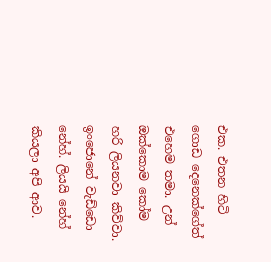එක. එතන හිටි ගොඩ දෙනෙක්ගේත් එහෙම තමා. උන් ඔක්කොම කෝම හරි ලියනවා කිව්වා. ඉංජොනේ වැඩ්ඩො නේහ්. ලියයි නේහ් කියලා අපි ආව.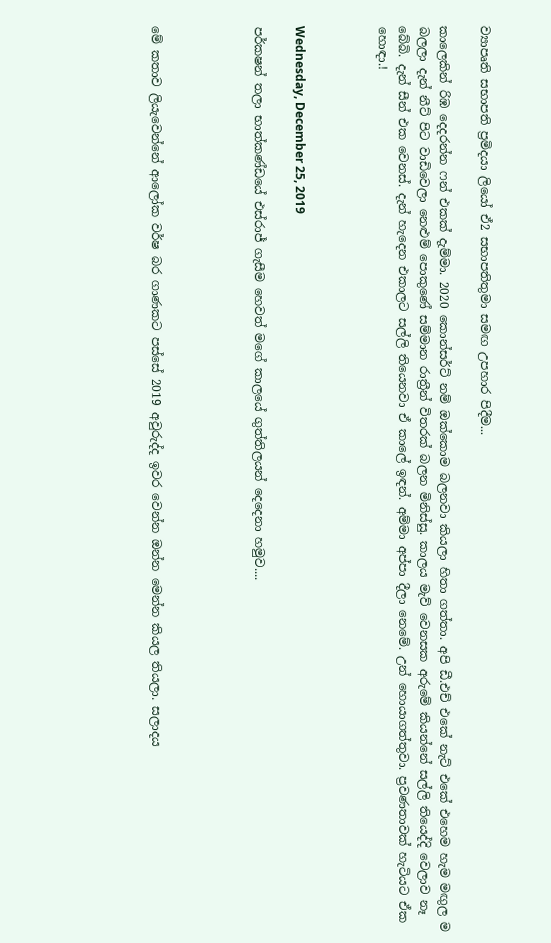ව්‍යාපෘති සභාපති ප්‍රමිදයා ලියෝ ඒ2 සභාපතිතුමා සමඟ උපහාර පිදීම...

කාලෙකින් රිඹ දෙදරන්න ෆන් එකක් දැම්මා. 2020 කොන්සර්ට් නම් ඔක්කොම බලනවා කියලා හිතා ගත්තා. අපි ඩී.එච් එකේ නැට් එකේ එහෙම හැම මඟුල ම බලලා දැන් නීට් පිට වාඩිවෙලා නෙළුම් පොකුණේ සම්මාන රාත්‍රීන් විතරක් බලන මිනිස්සු. කාලය මැව් වෙනසක අරුමේ කියන්නේ සල්ලි තියෙද්දි වෙලාව නෑ බේබි. දැන් සීන් එක වෙනස්. දැන් හැදෙන එකාලට සල්ලි තියෙනවා ඒ කාලේ ඉඳන්. අම්මා අප්පා දීලා නෙමේ. උන් හොයාගත්තුවා. ප්‍රවණතාවක් හැටියට ඒක හොඳා.!



Wednesday, December 25, 2019

පර්කෂන් තලා භාත්කණ්ඩයේ එස්රාජ් ගැසීම හෙවත් මගේ කාලයේ ගුත්තිලයන් දෙදෙනා හමුව....




මේ කතාව ලියැවෙන්නේ ආලෝක වර්ෂ බර ගාණකට පස්සේ 2019 අවුරුද්ද ඉවර වෙන්න ඔන්න මෙන්න කියල තියලා. සලාදය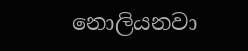නොලියනවා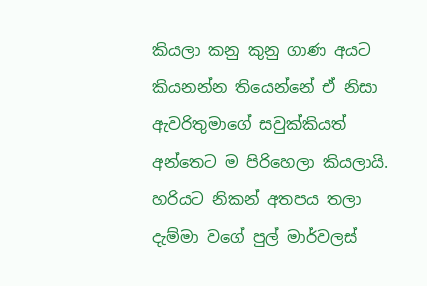කියලා කනු කුනු ගාණ අයට කියනන්න තියෙන්නේ ඒ නිසා ඇවරිතුමාගේ සවුක්කියත් අන්තෙට ම පිරිහෙලා කියලායි. හරියට නිකන් අතපය තලා දැම්මා වගේ පුල් මාර්වලස්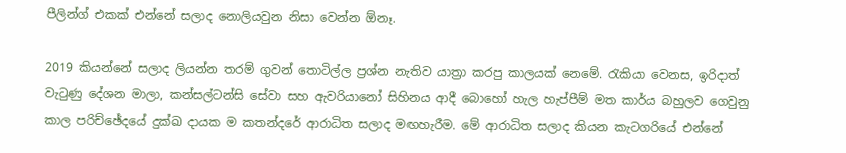පීලින්ග් එකක් එන්නේ සලාද නොලියවුන නිසා වෙන්න ඕනෑ.

2019 කියන්නේ සලාද ලියන්න තරම් ගුවන් තොටිල්ල ප්‍රශ්න නැතිව යාත්‍රා කරපු කාලයක් නෙමේ. රැකියා වෙනස, ඉරිදාත් වැටුණු දේශන මාලා, කන්සල්ටන්සි සේවා සහ ඇවරියානෝ සිහිනය ආදී බොහෝ හැල හැප්පීම් මත කාර්ය බහුලව ගෙවුනු කාල පරිච්ඡේදයේ දුක්ඛ දායක ම කතන්දරේ ආරාධිත සලාද මඟහැරීම. මේ ආරාධිත සලාද කියන කැටගරියේ එන්නේ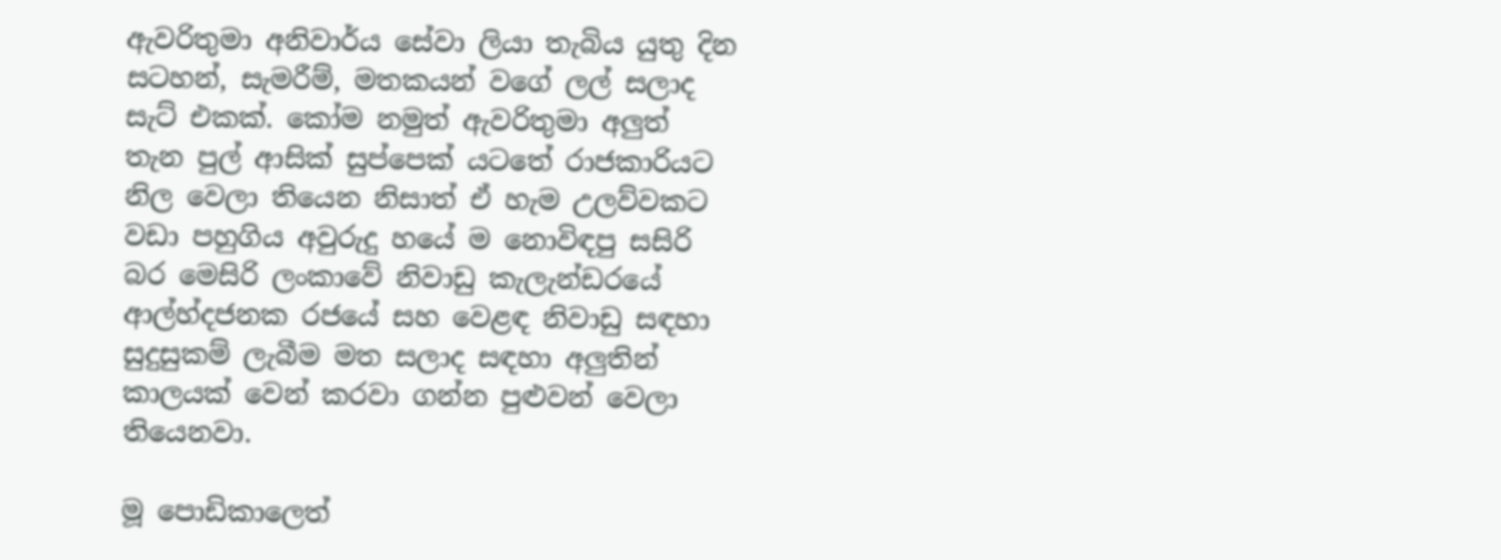ඇවරිතුමා අනිවාර්ය සේවා ලියා තැබිය යුතු දින සටහන්, සැමරීම්, මතකයන් වගේ ලල් සලාද සැට් එකක්. කෝම නමුත් ඇවරිතුමා අලුත් තැන පුල් ආසික් සුප්පෙක් යටතේ රාජකාරියට නිල වෙලා තියෙන නිසාත් ඒ හැම උලව්වකට වඩා පහුගිය අවුරුදු හයේ ම නොවිඳපු සසිරි බර මෙසිරි ලංකාවේ නිවාඩු කැලැන්ඩරයේ ආල්හ්දජනක රජයේ සහ වෙළඳ නිවාඩු සඳහා සුදුසුකම් ලැබීම මත සලාද සඳහා අලුතින් කාලයක් වෙන් කරවා ගන්න පුළුවන් වෙලා තියෙනවා.

මූ පොඩිකාලෙත්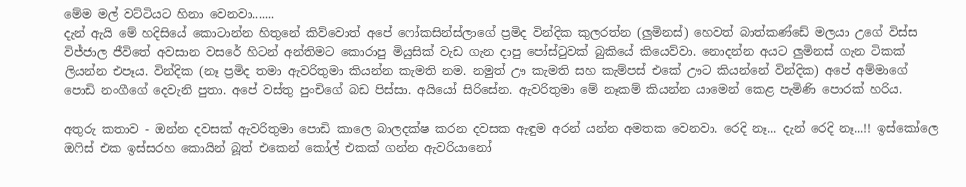මේම මල් වට්ටියට හිනා වෙනවා.......
දැන් ඇයි මේ හදිසියේ කොටාන්න හිතුනේ කිව්වොත් අපේ ෆෝකසින්ස්ලාගේ ප්‍රමිද වින්දික කුලරත්න (ලුමිනස්) හෙවත් බාත්කණ්ඩේ මලයා උගේ විස්ස විජ්ජාල ජීවිතේ අවසාන වසරේ හිටන් අන්තිමට කොරාපු මියුසික් වැඩ ගැන දාපු පෝස්ටුවක් බුකියේ කියෙව්වා. නොදන්න අයට ලුමිනස් ගැන ටිකක් ලියන්න එපෑය. වින්දික (නෑ ප්‍රමිද තමා ඇවරිතුමා කියන්න කැමති නම. නමුත් ඌ කැමති සහ කැම්පස් එකේ ඌට කියන්නේ වින්දික) අපේ අම්මාගේ පොඩි නංගීගේ දෙවැනි පුතා. අපේ වස්තු පුංචිගේ බඩ පිස්සා. අයියෝ සිරිසේන. ඇවරිතුමා මේ නෑකම් කියන්න යාමෙන් කෙළ පැමිණි පොරක් හරිය.

අතුරු කතාව - ඔන්න දවසක් ඇවරිතුමා පොඩි කාලෙ බාලදක්ෂ කරන දවසක ඇඳුම අරන් යන්න අමතක වෙනවා. රෙදි නෑ... දැන් රෙදි නෑ...!! ඉස්කෝලෙ ඔෆිස් එක ඉස්සරහ කොයින් බූත් එකෙන් කෝල් එකක් ගන්න ඇවරියානෝ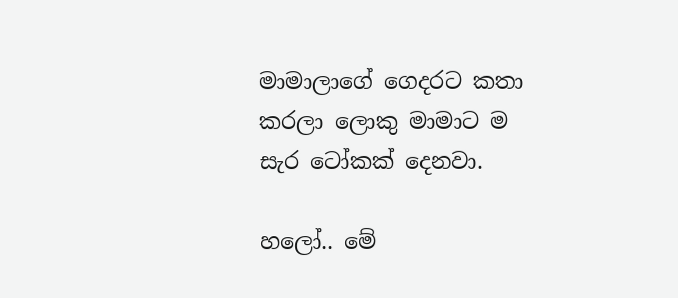මාමාලාගේ ගෙදරට කතා කරලා ලොකු මාමාට ම සැර ටෝකක් දෙනවා.

හලෝ.. මේ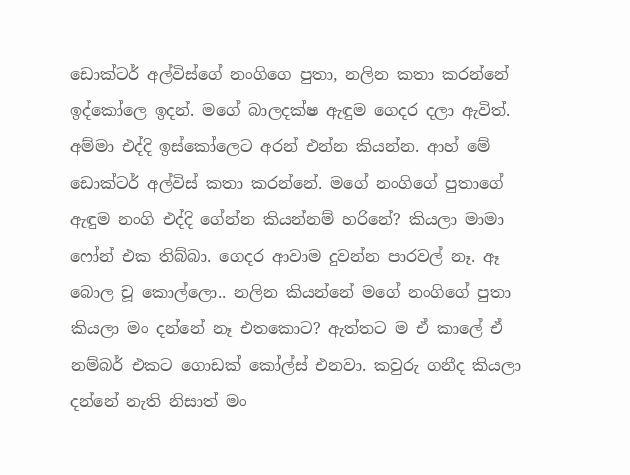ඩොක්ටර් අල්විස්ගේ නංගිගෙ පුතා, නලින කතා කරන්නේ ඉද්කෝලෙ ඉදන්. මගේ බාලදක්ෂ ඇඳුම ගෙදර දලා ඇවිත්. අම්මා එද්දි ඉස්කෝලෙට අරන් එන්න කියන්න. ආහ් මේ ඩොක්ටර් අල්විස් කතා කරන්නේ. මගේ නංගිගේ පුතාගේ ඇඳුම නංගි එද්දි ගේන්න කියන්නම් හරිනේ? කියලා මාමා ෆෝන් එක තිබ්බා. ගෙදර ආවාම දුවන්න පාරවල් නෑ. ඈ බොල චූ කොල්ලො.. නලින කියන්නේ මගේ නංගිගේ පුතා කියලා මං දන්නේ නෑ එතකොට? ඇත්තට ම ඒ කාලේ ඒ නම්බර් එකට ගොඩක් කෝල්ස් එනවා. කවුරු ගනීද කියලා දන්නේ නැති නිසාත් මං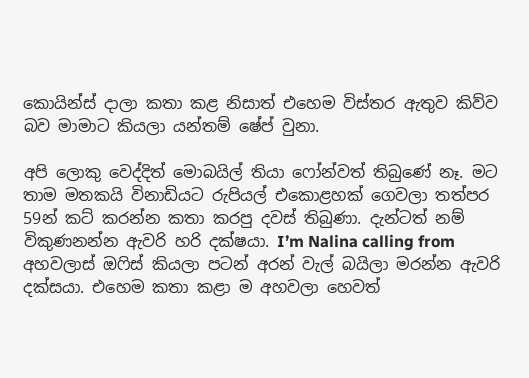කොයින්ස් දාලා කතා කළ නිසාත් එහෙම විස්තර ඇතුව කිව්ව බව මාමාට කියලා යන්තම් ෂේප් වුනා.

අපි ලොකු වෙද්දිත් මොබයිල් තියා ෆෝන්වත් තිබුණේ නෑ. මට තාම මතකයි විනාඩියට රුපියල් එකොළහක් ගෙවලා තත්පර 59න් කට් කරන්න කතා කරපු දවස් තිබුණා. දැන්ටත් නම් විකුණනන්න ඇවරි හරි දක්ෂයා. I’m Nalina calling from අහවලාස් ඔෆිස් කියලා පටන් අරන් වැල් බයිලා මරන්න ඇවරි දක්සයා. එහෙම කතා කළා ම අහවලා හෙවත්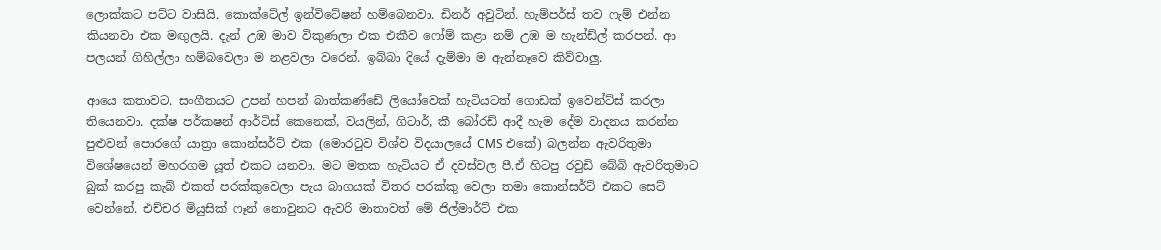ලොක්කට පට්ට වාසියි. කොක්ටේල් ඉන්විටේෂන් හම්බෙනවා. ඩිනර් අවුටින්. හැම්පර්ස් තව ෆැම් එන්න කියනවා එක මඟුලයි. දැන් උඹ මාව විකුණලා එක එකීව ෆෝම් කළා නම් උඹ ම හැන්ඩ්ල් කරපන්. ආ පලයන් ගිහිල්ලා හම්බවෙලා ම නළවලා වරෙන්. ඉබ්බා දියේ දැම්මා ම ඇන්නෑවෙ කිව්වාලු.

ආයෙ කතාවට. සංගීතයට උපන් හපන් බාත්කණ්ඩේ ලියෝවෙක් හැටියටත් ගොඩක් ඉවෙන්ට්ස් කරලා තියෙනවා. දක්ෂ පර්කෂන් ආර්ටිස් කෙනෙක්, වයලින්, ගිටාර්, කී බෝරඩ් ආදී හැම දේම වාදනය කරන්න පුළුවන් පොරගේ යාත්‍රා කොන්සර්ට් එක (මොරටුව විශ්ව විදයාලයේ CMS එකේ) බලන්න ඇවරිතුමා විශේෂයෙන් මහරගම යූත් එකට යනවා. මට මතක හැටියට ඒ දවස්වල පී.ඒ හිටපු රවුඩි බේබි ඇවරිතුමාට බුක් කරපු කැබ් එකත් පරක්කුවෙලා පැය බාගයක් විතර පරක්කු වෙලා තමා කොන්සර්ට් එකට සෙට් වෙන්නේ. එච්චර මියුසික් ෆෑන් නොවුනට ඇවරි මාතාවත් මේ ජිල්මාර්ට් එක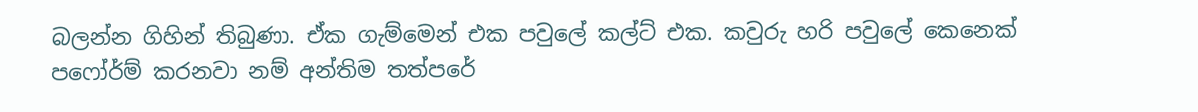බලන්න ගිහින් තිබුණා. ඒක ගැම්මෙන් එක පවුලේ කල්ට් එක. කවුරු හරි පවුලේ කෙනෙක් පෆෝර්ම් කරනවා නම් අන්තිම තත්පරේ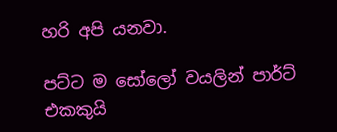හරි අපි යනවා.

පට්ට ම සෝලෝ වයලින් පාර්ට් එකකුයි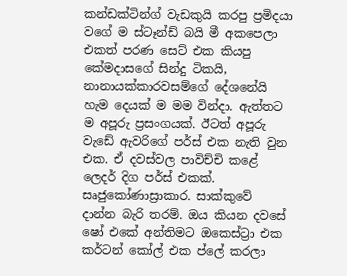කන්ඩක්ටින්ග් වැඩකුයි කරපු ප්‍රමිදයා වගේ ම ස්ටෑන්ඩ් බයි මී අකපෙලා එකත් පරණ සෙට් එක කියපු කේමදාසගේ සින්දු ටිකයි, නානායක්කාරවසම්ගේ දේශනේයි හැම දෙයක් ම මම වින්දා. ඇත්තට ම අපූරු ප්‍රසංගයක්. ඊටත් අපූරු වැඩේ ඇවරිගේ පර්ස් එක නැති වුන එක. ඒ දවස්වල පාවිච්චි කළේ ලෙදර් දිග පර්ස් එකක්. සෘජුකෝණාස්‍රාකාර. සාක්කුවේ දාන්න බැරි තරම්. ඔය කියන දවසේ ෂෝ එකේ අන්තිමට ඔකෙස්ට්‍රා එක කර්ටන් කෝල් එක ප්ලේ කරලා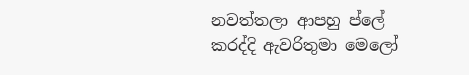නවත්තලා ආපහු ප්ලේ කරද්දි ඇවරිතුමා මෙලෝ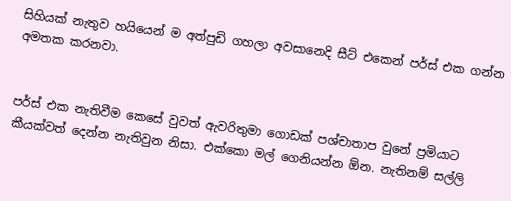සිහියක් නැතුව හයියෙන් ම අත්පුඩි ගහලා අවසානෙදි සීට් එකෙන් පර්ස් එක ගන්න අමතක කරනවා.


පර්ස් එක නැතිවීම කෙසේ වුවත් ඇවරිතුමා ගොඩක් පශ්චාතාප වුනේ ප්‍රමියාට කීයක්වත් දෙන්න නැතිවුන නිසා. එක්කො මල් ගෙනියන්න ඕන. නැතිනම් සල්ලි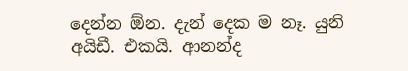දෙන්න ඕන. දැන් දෙක ම නෑ. යුනි අයිඩී. එකයි. ආනන්ද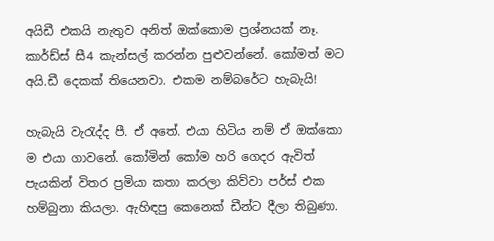අයිඩී එකයි නැතුව අනිත් ඔක්කොම ප්‍රශ්නයක් නෑ. කාර්ඩ්ස් සී4 කැන්සල් කරන්න පුළුවන්නේ. කෝමත් මට අයි.ඩී දෙකක් තියෙනවා. එකම නම්බරේට හැබැයි!

හැබැයි වැරැද්ද පී. ඒ අතේ. එයා හිටිය නම් ඒ ඔක්කො ම එයා ගාවනේ. කෝමින් කෝම හරි ගෙදර ඇවිත් පැයකින් විතර ප්‍රමියා කතා කරලා කිව්වා පර්ස් එක හම්බුනා කියලා. ඇහිඳපු කෙනෙක් ඩීන්ට දීලා තිබුණා.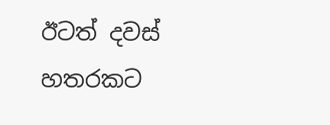ඊටත් දවස් හතරකට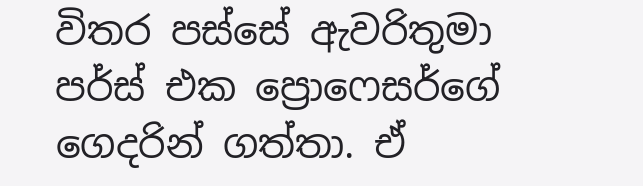විතර පස්සේ ඇවරිතුමා පර්ස් එක ප්‍රොෆෙසර්ගේ ගෙදරින් ගත්තා. ඒ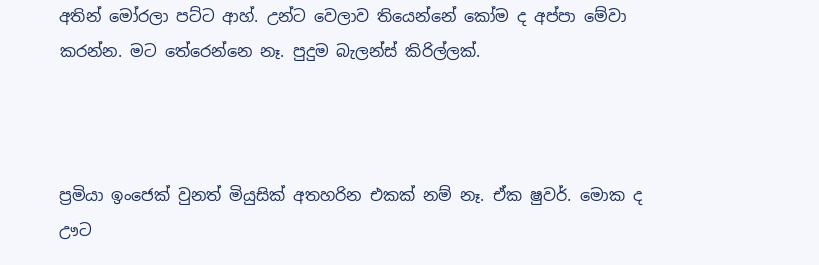අතින් මෝරලා පට්ට ආහ්. උන්ට වෙලාව තියෙන්නේ කෝම ද අප්පා මේවා කරන්න. මට තේරෙන්නෙ නෑ. පුදුම බැලන්ස් කිරිල්ලක්.



ප්‍රමියා ඉංජෙක් වුනත් මියුසික් අතහරින එකක් නම් නෑ. ඒක ෂුවර්. මොක ද ඌට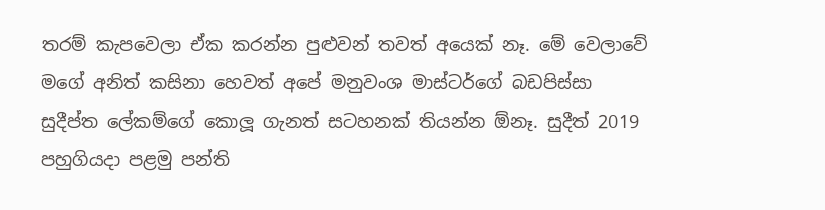තරම් කැපවෙලා ඒක කරන්න පුළුවන් තවත් අයෙක් නෑ. මේ වෙලාවේ මගේ අනිත් කසිනා හෙවත් අපේ මනුවංශ මාස්ටර්ගේ බඩපිස්සා සුදීප්ත ලේකම්ගේ කොලූ ගැනත් සටහනක් තියන්න ඕනෑ. සුදීත් 2019 පහුගියදා පළමු පන්ති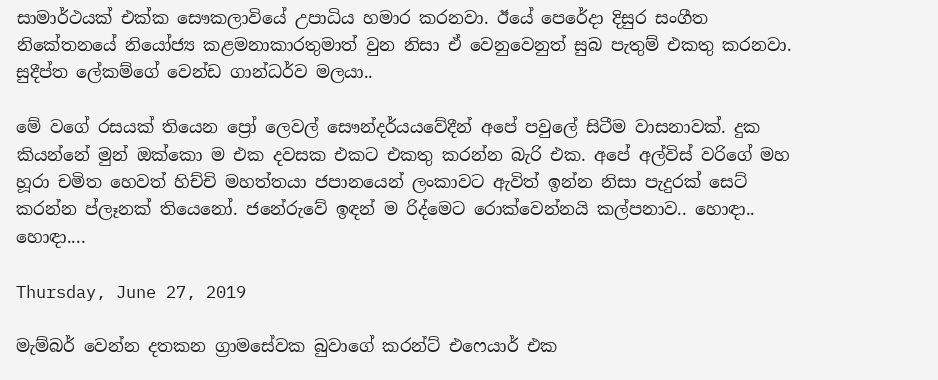සාමාර්ථයක් එක්ක සෞකලාවියේ උපාධිය හමාර කරනවා. ඊයේ පෙරේදා දිසුර සංගීත නිකේතනයේ නියෝජ්‍ය කළමනාකාරතුමාත් වුන නිසා ඒ වෙනුවෙනුත් සුබ පැතුම් එකතු කරනවා.
සුදීප්ත ලේකම්ගේ වෙන්ඩ ගාන්ධර්ව මලයා..

මේ වගේ රසයක් තියෙන ප්‍රෝ ලෙවල් සෞන්දර්යයවේදීන් අපේ පවුලේ සිටීම වාසනාවක්. දුක කියන්නේ මුන් ඔක්කො ම එක දවසක එකට එකතු කරන්න බැරි එක. අපේ අල්විස් වරිගේ මහ හූරා චමිත හෙවත් හිච්චි මහත්තයා ජපානයෙන් ලංකාවට ඇවිත් ඉන්න නිසා පැදුරක් සෙට් කරන්න ප්ලෑනක් තියෙනෝ. ජනේරුවේ ඉඳන් ම රිද්මෙට රොක්වෙන්නයි කල්පනාව.. හොඳා.. හොඳා....

Thursday, June 27, 2019

මැම්බර් වෙන්න දතකන ග්‍රාමසේවක බුවාගේ කරන්ට් එෆෙයාර් එක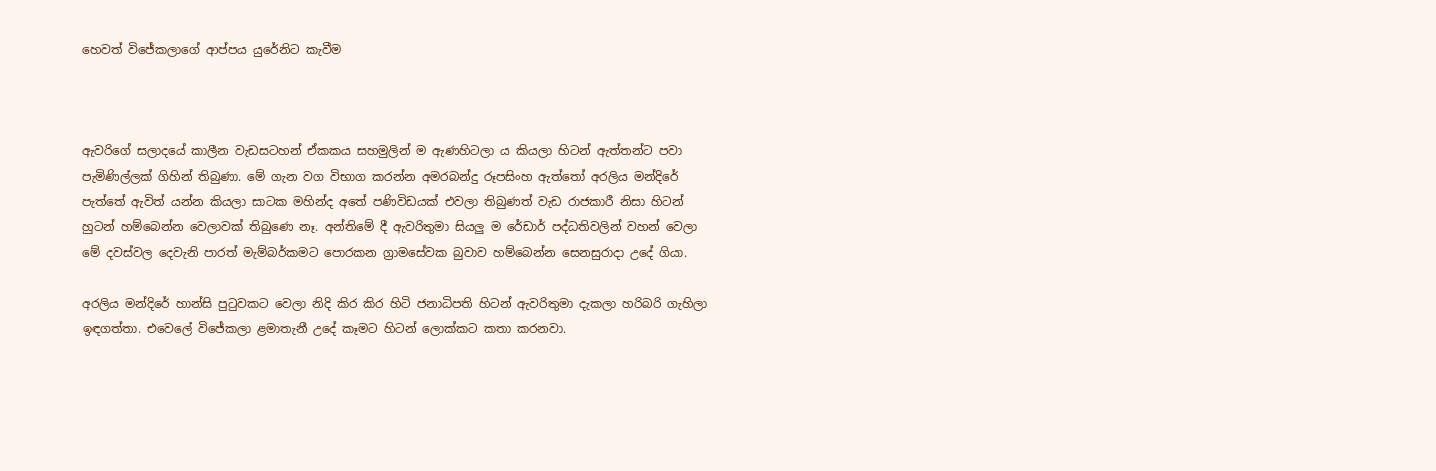හෙවත් විජේකලාගේ ආප්පය යුරේනිට කැවීම



ඇවරිගේ සලාදයේ කාලීන වැඩසටහන් ඒකකය සහමුලින් ම ඇණහිටලා ය කියලා හිටන් ඇත්තන්ට පවා පැමිණිල්ලක් ගිහින් තිබුණා. මේ ගැන වග විභාග කරන්න අමරබන්දු රූපසිංහ ඇත්තෝ අරලිය මන්දිරේ පැත්තේ ඇවිත් යන්න කියලා සාටක මහින්ද අතේ පණිවිඩයක් එවලා තිබුණත් වැඩ රාජකාරී නිසා හිටන් හුටන් හම්බෙන්න වෙලාවක් තිබුණෙ නෑ. අන්තිමේ දී ඇවරිතුමා සියලු ම රේඩාර් පද්ධතිවලින් වහන් වෙලා මේ දවස්වල දෙවැනි පාරත් මැම්බර්කමට පොරකන ග්‍රාමසේවක බුවාව හම්බෙන්න සෙනසුරාදා උදේ ගියා.

අරලිය මන්දිරේ හාන්සි පුටුවකට වෙලා නිදි කිර කිර හිටි ජනාධිපති හිටන් ඇවරිතුමා දැකලා හරිබරි ගැහිලා ඉඳගත්තා. එවෙලේ විජේකලා ළමාතැනී උදේ කෑමට හිටන් ලොක්කට කතා කරනවා.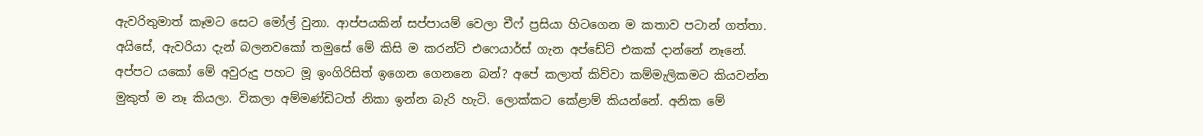ඇවරිතුමාත් කෑමට සෙට මෝල් වුනා. ආප්පයකින් සප්පායම් වෙලා චීෆ් ප්‍රසියා හිටගෙන ම කතාව පටාන් ගත්තා. අයිසේ, ඇවරියා දැන් බලනවකෝ තමුසේ මේ කිසි ම කරන්ට් එෆෙයාර්ස් ගැන අප්ඩේට් එකක් දාන්නේ නෑනේ. අප්පට යකෝ මේ අවුරුදු පහට මූ ඉංගිරිසිත් ඉගෙන ගෙනනෙ බන්? අපේ කලාත් කිව්වා කම්මැලිකමට කියවන්න මුකුත් ම නෑ කියලා. විකලා අම්මණ්ඩිටත් නිකා ඉන්න බැරි හැටි. ලොක්කට කේළාම් කියන්නේ. අනික මේ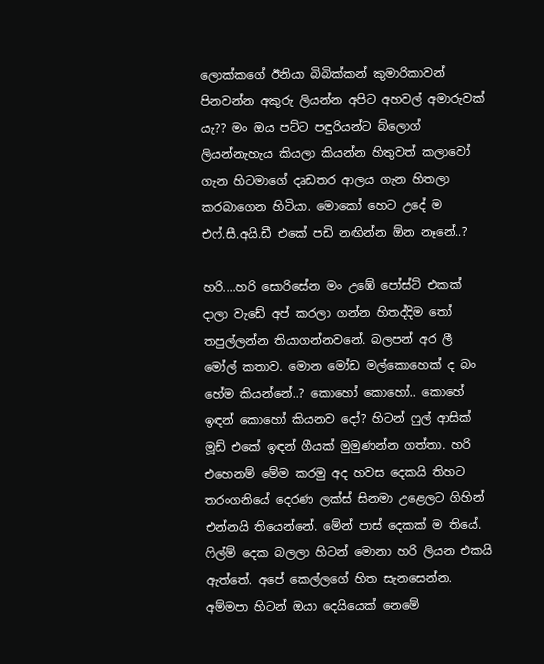ලොක්කගේ ඊනියා බිබික්කන් කුමාරිකාවන් පිනවන්න අකුරු ලියන්න අපිට අහවල් අමාරුවක් යැ?? මං ඔය පට්ට පඳුරියන්ට බ්ලොග් ලියන්නැහැය කියලා කියන්න හිතුවත් කලාවෝ ගැන හිටමාගේ දෘඩතර ආලය ගැන හිතලා කරබාගෙන හිටියා. මොකෝ හෙට උදේ ම එෆ්.සී.අයි.ඩී එකේ පඩි නඟින්න ඕන නෑනේ..?

හරි....හරි සොරිසේන මං උඹේ පෝස්ට් එකක් දාලා වැඩේ අප් කරලා ගන්න හිතද්දිම තෝ තපුල්ලන්න තියාගන්නවනේ. බලපන් අර ලී මෝල් කතාව. මොන මෝඩ මල්කොහෙක් ද බං හේම කියන්නේ..? කොහෝ කොහෝ.. කොහේ ඉඳන් කොහෝ කියනව දෝ? හිටන් ෆුල් ආසික් මූඩ් එකේ ඉඳන් ගීයක් මුමුණන්න ගත්තා. හරි එහෙනම් මේම කරමු අද හවස දෙකයි තිහට තරංගනියේ දෙරණ ලක්ස් සිනමා උළෙලට ගිහින් එන්නයි තියෙන්නේ. මේන් පාස් දෙකක් ම තියේ. ෆිල්ම් දෙක බලලා හිටන් මොනා හරි ලියන එකයි ඇත්තේ. අපේ කෙල්ලගේ හිත සැනසෙන්න. අම්මපා හිටන් ඔයා දෙයියෙක් නෙමේ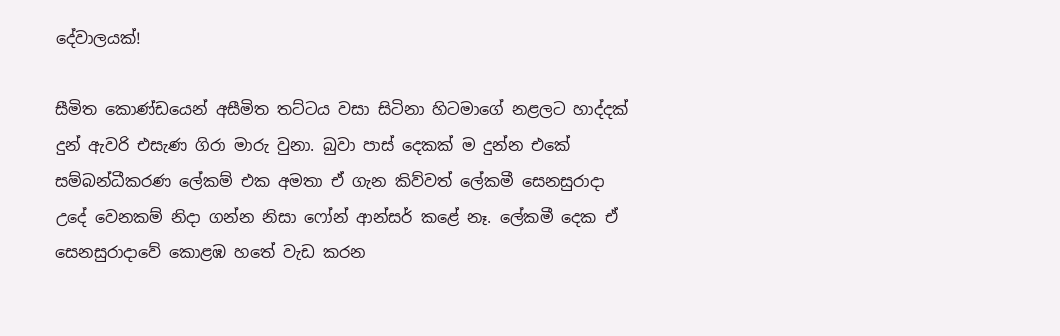දේවාලයක්!

සීමිත කොණ්ඩයෙන් අසීමිත තට්ටය වසා සිටිනා හිටමාගේ නළලට හාද්දක් දුන් ඇවරි එසැණ ගිරා මාරු වුනා. බුවා පාස් දෙකක් ම දුන්න එකේ සම්බන්ධීකරණ ලේකම් එක අමතා ඒ ගැන කිව්වත් ලේකමී සෙනසුරාදා උදේ වෙනකම් නිදා ගන්න නිසා ෆෝන් ආන්සර් කළේ නෑ. ලේකමී දෙක ඒ සෙනසුරාදාවේ කොළඹ හතේ වැඩ කරන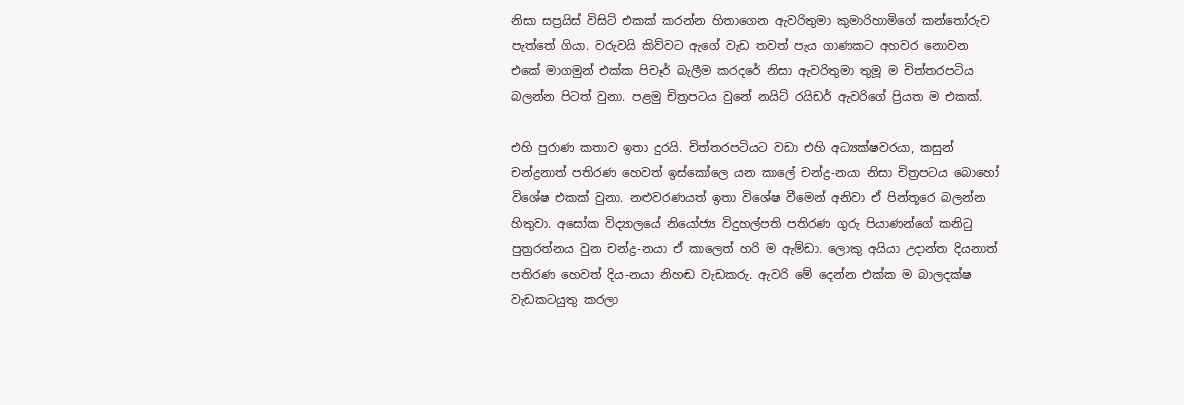නිසා සප්‍රයිස් විසිට් එකක් කරන්න හිතාගෙන ඇවරිතුමා කුමාරිහාමිගේ කන්තෝරුව පැත්තේ ගියා. වරුවයි කිව්වට ඇගේ වැඩ තවත් පැය ගාණකට අහවර නොවන එකේ මාගමුන් එක්ක පිචෑර් බැලීම කරදරේ නිසා ඇවරිතුමා තුමූ ම චිත්තරපටිය බලන්න පිටත් වුනා. පළමු චිත්‍රපටය වුනේ නයිට් රයිඩර් ඇවරිගේ ප්‍රියත ම එකක්.

එහි පුරාණ කතාව ඉතා දුරයි. චිත්තරපටියට වඩා එහි අධ්‍යක්ෂවරයා, කසුන් චන්ද්‍රනාත් පතිරණ හෙවත් ඉස්කෝලෙ යන කාලේ චන්ද්‍ර-නයා නිසා චිත්‍රපටය බොහෝ විශේෂ එකක් වුනා. නළුවරණයත් ඉතා විශේෂ වීමෙන් අනිවා ඒ පින්තූරෙ බලන්න හිතුවා. අසෝක විද්‍යාලයේ නියෝජ්‍ය විදුහල්පති පතිරණ ගුරු පියාණන්ගේ කනිටු පුත්‍රරත්නය වුන චන්ද්‍ර-නයා ඒ කාලෙත් හරි ම ඇම්ඩා. ලොකු අයියා උදාන්ත දියනාත් පතිරණ හෙවත් දිය-නයා නිහඬ වැඩකරු. ඇවරි මේ දෙන්න එක්ක ම බාලදක්ෂ වැඩකටයුතු කරලා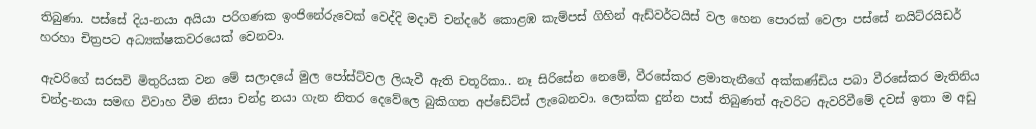තිබුණා. පස්සේ දිය-නයා අයියා පරිගණක ඉංජිනේරුවෙක් වෙද්දි මදාවි චන්දරේ කොළඹ කැම්පස් ගිහින් ඇඩ්වර්ටයිස් වල හෙන පොරක් වෙලා පස්සේ නයිට්රයිඩර් හරහා චිත්‍රපට අධ්‍යක්ෂකවරයෙක් වෙනවා.

ඇවරිගේ සරසවි මිතුරියක වන මේ සලාදයේ මුල පෝස්ට්වල ලියැවී ඇති චතූරිකා.. නෑ සිරිසේන නෙමේ, වීරසේකර ළමාතැනීගේ අක්කණ්ඩිය පබා වීරසේකර මැතිනිය චන්ද්‍ර-නයා සමඟ විවාහ වීම නිසා චන්ද්‍ර නයා ගැන නිතර දෙවේලෙ බුකිගත අප්ඩේට්ස් ලැබෙනවා. ලොක්ක දුන්න පාස් තිබුණත් ඇවරිට ඇවරිවීමේ දවස් ඉතා ම අඩු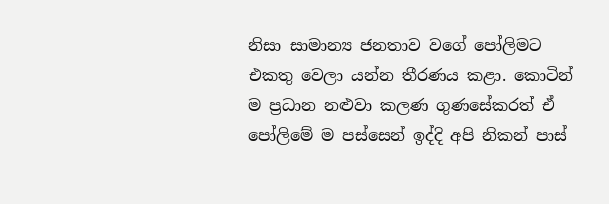නිසා සාමාන්‍ය ජනතාව වගේ පෝලිමට එකතු වෙලා යන්න තීරණය කළා. කොටින් ම ප්‍රධාන නළුවා කලණ ගුණසේකරත් ඒ පෝලිමේ ම පස්සෙන් ඉද්දි අපි නිකන් පාස්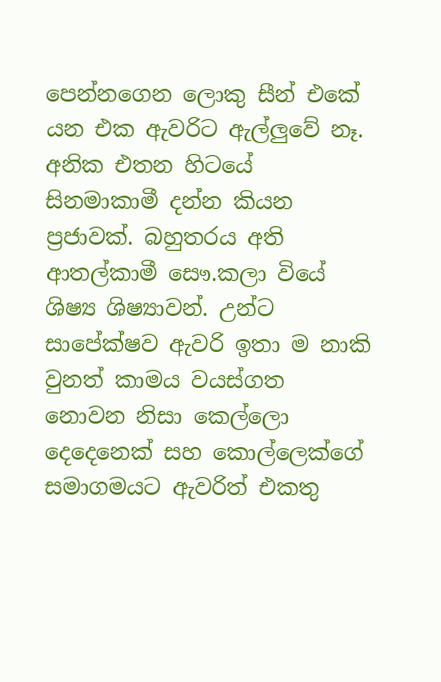පෙන්නගෙන ලොකු සීන් එකේ යන එක ඇවරිට ඇල්ලුවේ නෑ. අනික එතන හිටයේ සිනමාකාමී දන්න කියන ප්‍රජාවක්. බහුතරය අති ආතල්කාමී සෞ.කලා වියේ ශිෂ්‍ය ශිෂ්‍යාවන්. උන්ට සාපේක්ෂව ඇවරි ඉතා ම නාකි වුනත් කාමය වයස්ගත නොවන නිසා කෙල්ලො දෙදෙනෙක් සහ කොල්ලෙක්ගේ සමාගමයට ඇවරිත් එකතු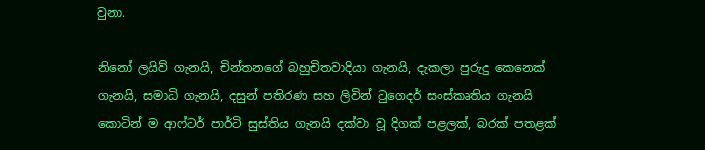වුනා.

නිනෝ ලයිව් ගැනයි, චින්තනගේ බහුචිතවාදියා ගැනයි, දැකලා පුරුදු කෙනෙක් ගැනයි, සමාධි ගැනයි, දසුන් පතිරණ සහ ලිවින් ටුගෙදර් සංස්කෘතිය ගැනයි කොටින් ම ආෆ්ටර් පාර්ටි සුස්තිය ගැනයි දක්වා වූ දිගක් පළලක්, බරක් පතළක්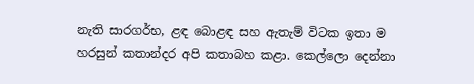නැති සාරගර්භ, ළඳ බොළඳ සහ ඇතැම් විටක ඉතා ම හරසුන් කතාන්දර අපි කතාබහ කළා. කෙල්ලො දෙන්නා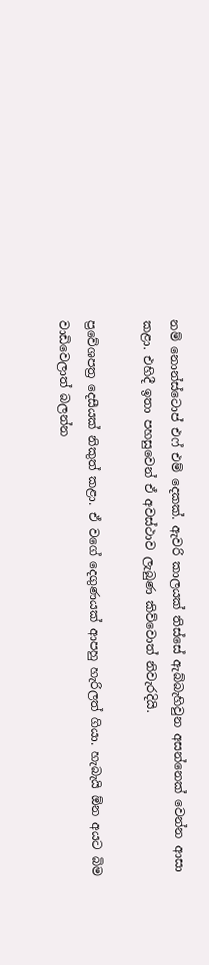නම් නොන්ස්ටොප් එෆ් එම් දෙකක්. ඇවරි කාලයක් තිස්සේ ඇබ්බැහිවුන අසන්නෙක් වෙන්න ආසා කළා. එහිදී ඉතා පහසුවෙන් ඒ අවස්ථාව ලැබුණ කිව්වොත් නිවැරදියි.

ප්‍රවේශපත්‍ර දෙසීයක් නිකුත් කළා. ඒ වගේ දෙගුණයක් ආපහු හැරිලත් ගියා. හැබැයි ඕන අයට බිම වාඩිවෙලාත් බලන්න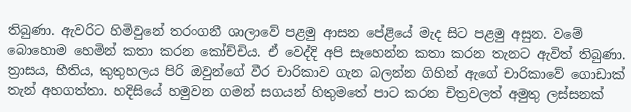තිබුණා. ඇවරිට හිමිවුනේ තරංගනී ශාලාවේ පළමු ආසන පේළියේ මැද සිට පළමු අසුන. වමේ බොහොම හෙමින් කතා කරන කෝච්චිය. ඒ වෙද්දි අපි සෑහෙන්න කතා කරන තැනට ඇවිත් තිබුණා. ත්‍රාසය, භීතිය, කුතුහලය පිරි ඔවුන්ගේ වීර චාරිකාව ගැන බලන්න ගිහින් ඇගේ චාරිකාවේ ගොඩාක් තැන් අහගත්තා. හදිසියේ හමුවන ගමන් සගයන් හිතුමතේ පාට කරන චිත්‍රවලත් අමුතු ලස්සනක්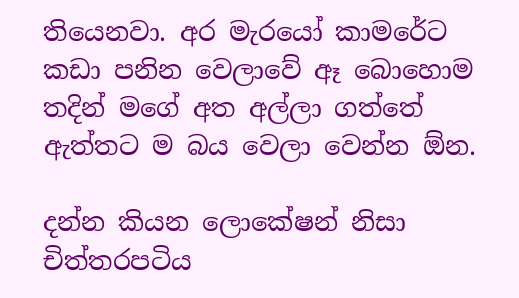තියෙනවා. අර මැරයෝ කාමරේට කඩා පනින වෙලාවේ ඈ බොහොම තදින් මගේ අත අල්ලා ගත්තේ ඇත්තට ම බය වෙලා වෙන්න ඕන.

දන්න කියන ලොකේෂන් නිසා චිත්තරපටිය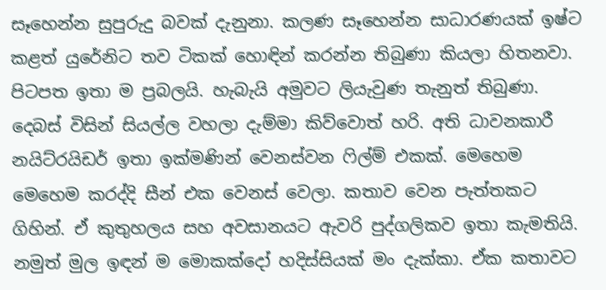සෑහෙන්න සුපුරුදු බවක් දැනුනා. කලණ සෑහෙන්න සාධාරණයක් ඉෂ්ට කළත් යුරේනිට තව ටිකක් හොඳින් කරන්න තිබුණා කියලා හිතනවා. පිටපත ඉතා ම ප්‍රබලයි. හැබැයි අමුවට ලියැවුණ තැනුත් තිබුණා. දෙබස් විසින් සියල්ල වහලා දැම්මා කිව්වොත් හරි. අති ධාවනකාරී නයිට්රයිඩර් ඉතා ඉක්මණින් වෙනස්වන ෆිල්ම් එකක්. මෙහෙම මෙහෙම කරද්දි සීන් එක වෙනස් වෙලා. කතාව වෙන පැත්තකට ගිහින්. ඒ කුතුහලය සහ අවසානයට ඇවරි පුද්ගලිකව ඉතා කැමතියි. නමුත් මුල ඉඳන් ම මොකක්දෝ හදිස්සියක් මං දැක්කා. ඒක කතාවට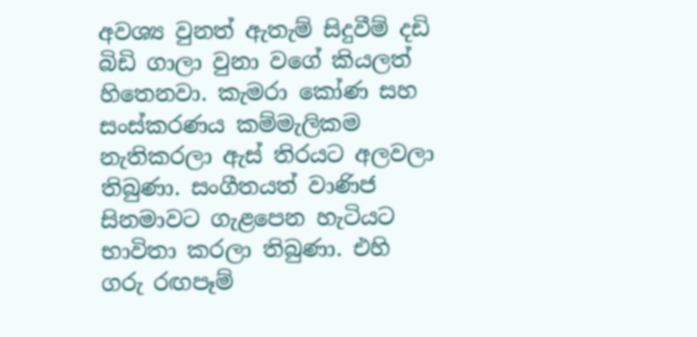අවශ්‍ය වුනත් ඇතැම් සිදුවීම් දඩි බිඩි ගාලා වුනා වගේ කියලත් හිතෙනවා. කැමරා කෝණ සහ සංස්කරණය කම්මැලිකම නැතිකරලා ඇස් තිරයට අලවලා තිබුණා. සංගීතයත් වාණිජ සිනමාවට ගැළපෙන හැටියට භාවිතා කරලා තිබුණා. එහි ගරු රඟපෑම්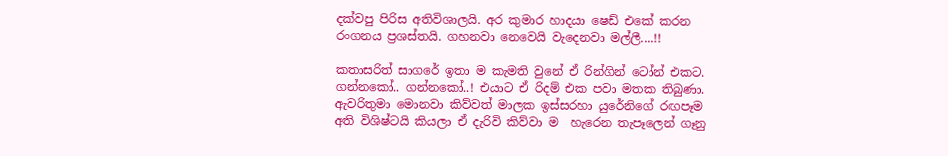දක්වපු පිරිස අතිවිශාලයි. අර කුමාර හාදයා ෂෙඩ් එකේ කරන රංගනය ප්‍රශස්තයි. ගහනවා නෙවෙයි වැදෙනවා මල්ලී....!!

කතාසරිත් සාගරේ ඉතා ම කැමති වුනේ ඒ රින්ගින් ටෝන් එකට. ගන්නකෝ.. ගන්නකෝ..! එයාට ඒ රිදම් එක පවා මතක තිබුණා. ඇවරිතුමා මොනවා කිව්වත් මාලක ඉස්සරහා යුරේනිගේ රඟපෑම අති විශිෂ්ටයි කියලා ඒ දැරිවි කිව්වා ම  හැරෙන තැපෑලෙන් ගෑනු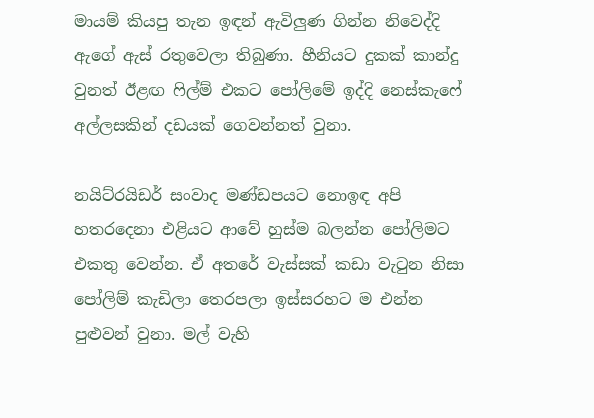මායම් කියපු තැන ඉඳන් ඇවිලුණ ගින්න නිවෙද්දි ඇගේ ඇස් රතුවෙලා තිබුණා. හීනියට දුකක් කාන්දු වුනත් ඊළඟ ෆිල්ම් එකට පෝලිමේ ඉද්දි නෙස්කැෆේ අල්ලසකින් දඩයක් ගෙවන්නත් වුනා.

නයිට්රයිඩර් සංවාද මණ්ඩපයට නොඉඳ අපි හතරදෙනා එළියට ආවේ හුස්ම බලන්න පෝලිමට එකතු වෙන්න. ඒ අතරේ වැස්සක් කඩා වැටුන නිසා පෝලිම් කැඩිලා තෙරපලා ඉස්සරහට ම එන්න පුළුවන් වුනා. මල් වැහි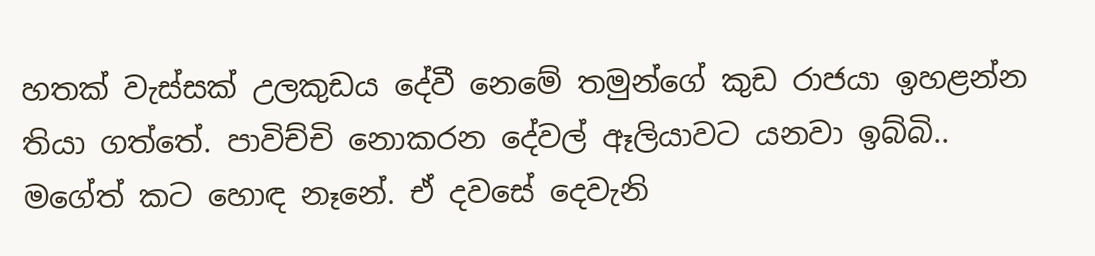හතක් වැස්සක් උලකුඩය දේවී නෙමේ තමුන්ගේ කුඩ රාජයා ඉහළන්න තියා ගත්තේ. පාවිච්චි නොකරන දේවල් ඈලියාවට යනවා ඉබ්බි.. මගේත් කට හොඳ නෑනේ. ඒ දවසේ දෙවැනි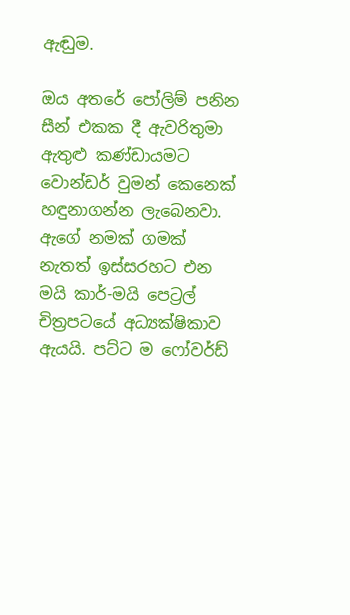ඇඬුම.

ඔය අතරේ පෝලිම් පනින සීන් එකක දී ඇවරිතුමා ඇතුළු කණ්ඩායමට වොන්ඩර් වුමන් කෙනෙක් හඳුනාගන්න ලැබෙනවා. ඇගේ නමක් ගමක් නැතත් ඉස්සරහට එන මයි කාර්-මයි පෙට්‍රල් චිත්‍රපටයේ අධ්‍යක්ෂිකාව ඇයයි. පට්ට ම ෆෝවර්ඩ්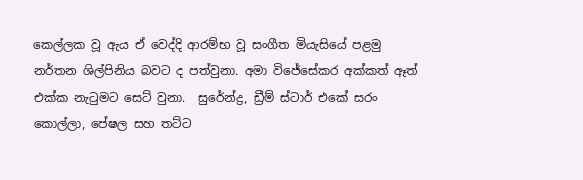කෙල්ලක වූ ඇය ඒ වෙද්දි ආරම්භ වූ සංගීත මියැසියේ පළමු නර්තන ශිල්පිනිය බවට ද පත්වුනා. අමා විජේසේකර අක්කත් ඈත් එක්ක නැටුමට සෙට් වුනා.  සුරේන්ද්‍ර, ඩ්‍රීම් ස්ටාර් එකේ සරං කොල්ලා, පේෂල සහ තට්ට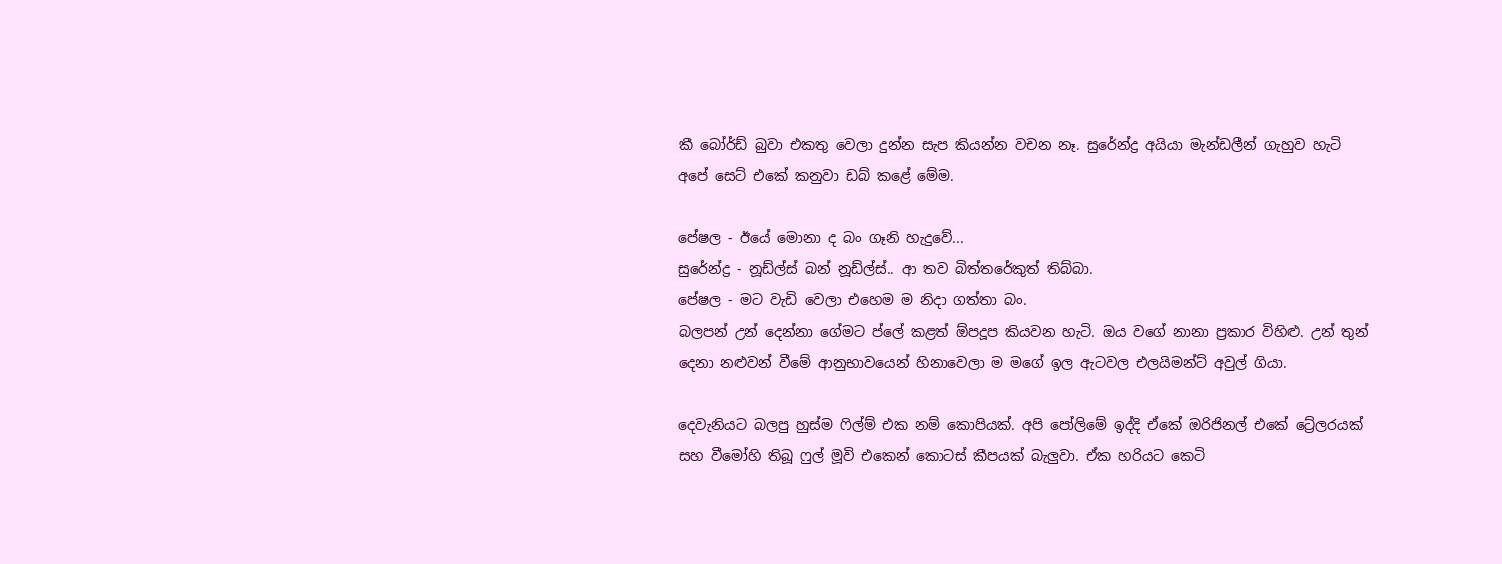කී බෝර්ඩ් බුවා එකතු වෙලා දුන්න සැප කියන්න වචන නෑ. සුරේන්ද්‍ර අයියා මැන්ඩලීන් ගැහුව හැටි අපේ සෙට් එකේ කනුවා ඩබ් කළේ මේම.

පේෂල - ඊයේ මොනා ද බං ගෑනි හැදුවේ...
සුරේන්ද්‍ර - නූඩ්ල්ස් බන් නූඩ්ල්ස්.. ආ තව බිත්තරේකුත් තිබ්බා.
පේෂල - මට වැඩි වෙලා එහෙම ම නිදා ගත්තා බං.
බලපන් උන් දෙන්නා ගේමට ප්ලේ කළත් ඕපදූප කියවන හැටි. ඔය වගේ නානා ප්‍රකාර විහිළු. උන් තුන් දෙනා නළුවන් වීමේ ආනුභාවයෙන් හිනාවෙලා ම මගේ ඉල ඇටවල එලයිමන්ට් අවුල් ගියා.

දෙවැනියට බලපු හුස්ම ෆිල්ම් එක නම් කොපියක්. අපි පෝලිමේ ඉද්දි ඒකේ ඔරිජිනල් එකේ ට්‍රේලරයක් සහ වීමෝහි තිබූ ෆුල් මූවි එකෙන් කොටස් කීපයක් බැලුවා. ඒක හරියට කෙටි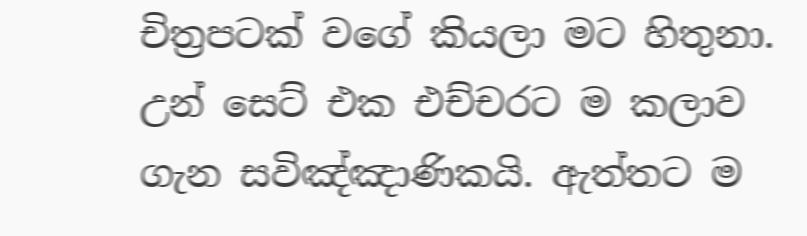චිත්‍රපටක් වගේ කියලා මට හිතුනා. උන් සෙට් එක එච්චරට ම කලාව ගැන සවිඤ්ඤාණිකයි. ඇත්තට ම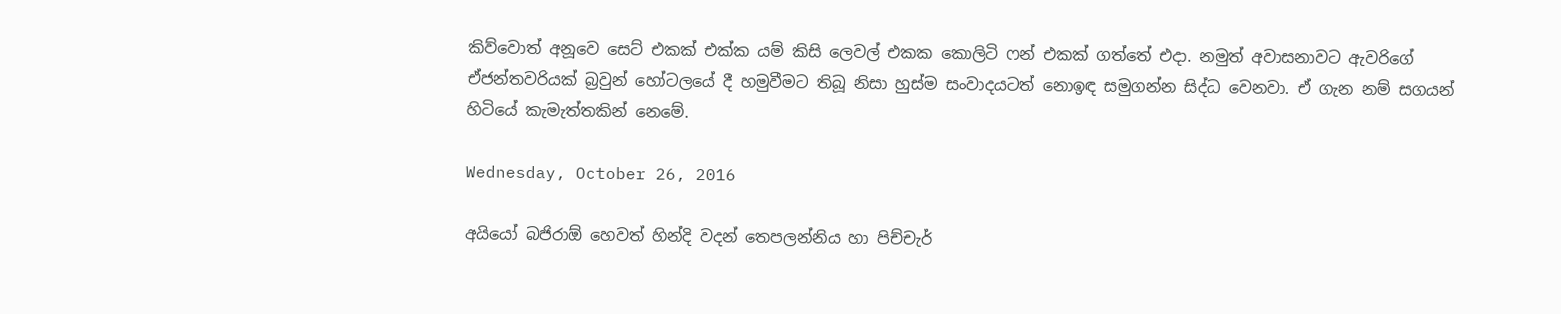කිව්වොත් අනූවෙ සෙට් එකක් එක්ක යම් කිසි ලෙවල් එකක කොලිටි ෆන් එකක් ගත්තේ එදා. නමුත් අවාසනාවට ඇවරිගේ ඒජන්තවරියක් බ්‍රවුන් හෝටලයේ දී හමුවීමට තිබූ නිසා හුස්ම සංවාදයටත් නොඉඳ සමුගන්න සිද්ධ වෙනවා. ඒ ගැන නම් සගයන් හිටියේ කැමැත්තකින් නෙමේ.

Wednesday, October 26, 2016

අයියෝ බජිරාඕ හෙවත් හින්දි වදන් තෙපලන්නිය හා පිච්චැර්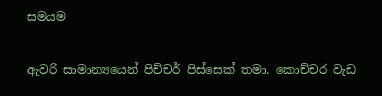සමයම

ඇවරි සාමාන්‍යයෙන් පිච්චර් පිස්සෙක් තමා. කොච්චර වැඩ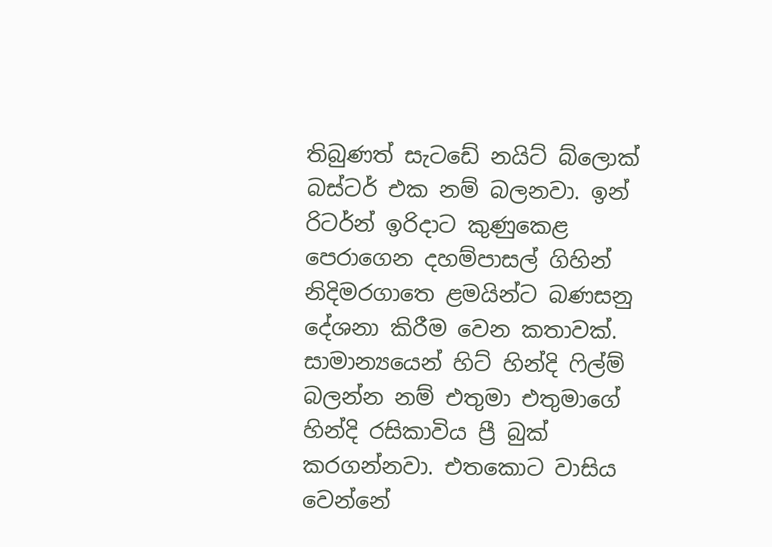තිබුණත් සැටඩේ නයිට් බ්ලොක් බස්ටර් එක නම් බලනවා. ඉන් රිටර්න් ඉරිදාට කුණුකෙළ පෙරාගෙන දහම්පාසල් ගිහින් නිදිමරගාතෙ ළමයින්ට බණසනු දේශනා කිරීම වෙන කතාවක්. සාමාන්‍යයෙන් හිට් හින්දි ෆිල්ම් බලන්න නම් එතුමා එතුමාගේ හින්දි රසිකාවිය ප්‍රී බුක් කරගන්නවා. එතකොට වාසිය වෙන්නේ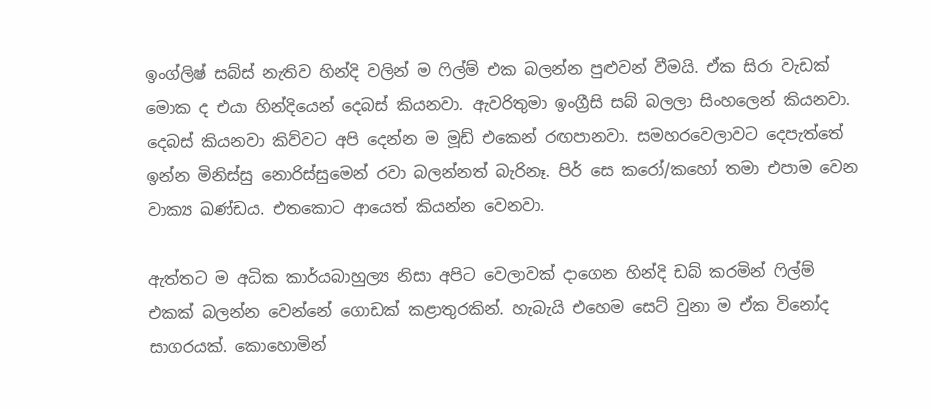ඉංග්ලිෂ් සබ්ස් නැතිව හින්දි වලින් ම ෆිල්ම් එක බලන්න පුළුවන් වීමයි. ඒක සිරා වැඩක් මොක ද එයා හින්දියෙන් දෙබස් කියනවා. ඇවරිතුමා ඉංග්‍රීසි සබ් බලලා සිංහලෙන් කියනවා. දෙබස් කියනවා කිව්වට අපි දෙන්න ම මූඩ් එකෙන් රඟපානවා. සමහරවෙලාවට දෙපැත්තේ ඉන්න මිනිස්සු නොරිස්සුමෙන් රවා බලන්නත් බැරිනෑ. පිර් සෙ කරෝ/කහෝ තමා එපාම වෙන වාක්‍ය ඛණ්ඩය. එතකොට ආයෙත් කියන්න වෙනවා.

ඇත්තට ම අධික කාර්යබාහුල්‍ය නිසා අපිට වෙලාවක් දාගෙන හින්දි ඩබ් කරමින් ෆිල්ම් එකක් බලන්න වෙන්නේ ගොඩක් කළාතුරකින්. හැබැයි එහෙම සෙට් වුනා ම ඒක විනෝද සාගරයක්. කොහොමින්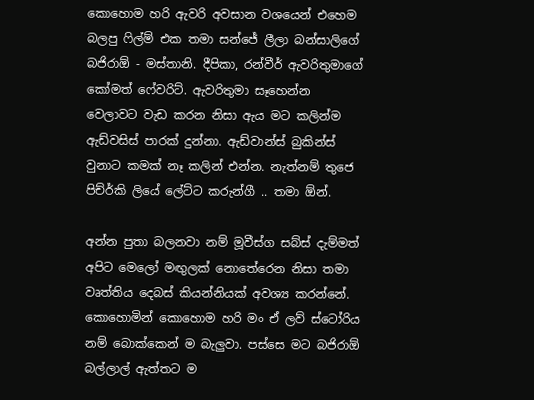කොහොම හරි ඇවරි අවසාන වශයෙන් එහෙම බලපු ෆිල්ම් එක තමා සන්ජේ ලීලා බන්සාලිගේ බජිරාඕ - මස්තානි. දීපිකා, රන්වීර් ඇවරිතුමාගේ කෝමත් ෆේවරිට්. ඇවරිතුමා සෑහෙන්න වෙලාවට වැඩ කරන නිසා ඇය මට කලින්ම ඇඩ්වසිස් පාරක් දුන්නා. ඇඩ්වාන්ස් බුකින්ස් වුනාට කමක් නෑ කලින් එන්න. නැත්නම් තුජෙ පිච්ර්කි ලියේ ලේට්ට කරුන්ගී .. තමා ඕන්.

අන්න පුතා බලනවා නම් මූවීස්ග සබ්ස් දැම්මත් අපිට මෙලෝ මඟුලක් නොතේරෙන නිසා තමා වෘත්තිය දෙබස් කියන්නියක් අවශ්‍ය කරන්නේ. කොහොමින් කොහොම හරි මං ඒ ලව් ස්ටෝරිය නම් බොක්කෙන් ම බැලුවා. පස්සෙ මට බජිරාඕ බල්ලාල් ඇත්තට ම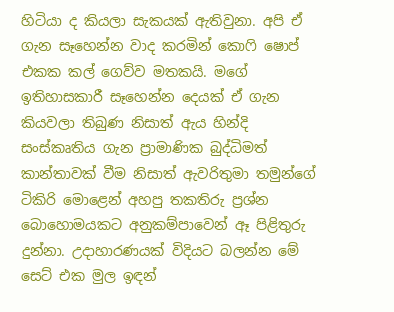හිටියා ද කියලා සැකයක් ඇතිවුනා. අපි ඒ ගැන සෑහෙන්න වාද කරමින් කොෆි ෂොප් එකක කල් ගෙව්ව මතකයි. මගේ ඉතිහාසකාරී සෑහෙන්න දෙයක් ඒ ගැන කියවලා තිබුණ නිසාත් ඇය හින්දි සංස්කෘතිය ගැන ප්‍රාමාණික බුද්ධිමත් කාන්තාවක් වීම නිසාත් ඇවරිතුමා තමුන්ගේ ටිකිරි මොළෙන් අහපු තකතිරු ප්‍රශ්න බොහොමයකට අනුකම්පාවෙන් ඈ පිළිතුරු දුන්නා. උදාහාරණයක් විදියට බලන්න මේ සෙට් එක මුල ඉඳන්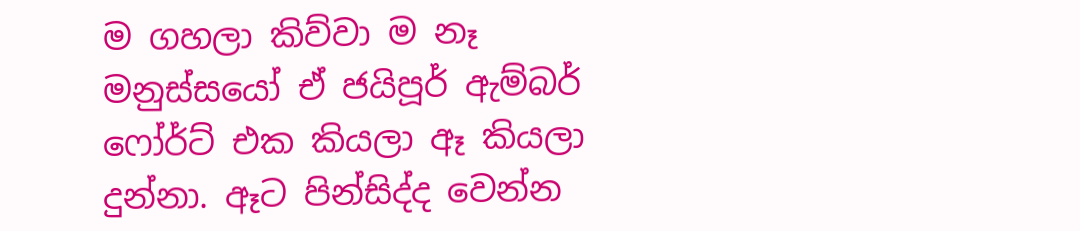ම ගහලා කිව්වා ම නෑ මනුස්සයෝ ඒ ජයිපූර් ඇම්බර් ෆෝර්ට් එක කියලා ඈ කියලා දුන්නා. ඈට පින්සිද්ද වෙන්න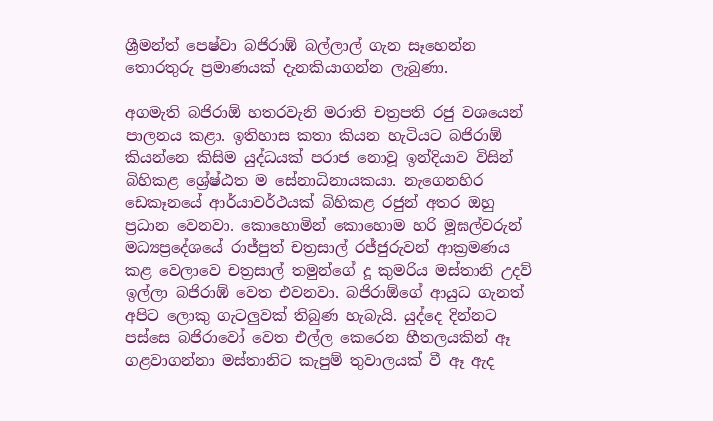ශ්‍රීමන්ත් පෙෂ්වා බජිරාඹ් බල්ලාල් ගැන සෑහෙන්න තොරතුරු ප්‍රමාණයක් දැනකියාගන්න ලැබුණා.

අගමැති බජිරාඕ හතරවැනි මරාති චත්‍රපති රජු වශයෙන් පාලනය කළා. ඉතිහාස කතා කියන හැටියට බජිරාඕ කියන්නෙ කිසිම යුද්ධයක් පරාජ නොවූ ඉන්දියාව විසින් බිහිකළ ශ්‍රේෂ්ඨත ම සේනාධිනායකයා. නැගෙනහිර ඩෙකෑනයේ ආර්යාවර්ථයක් බිහිකළ රජුන් අතර ඔහු ප්‍රධාන වෙනවා. කොහොමින් කොහොම හරි මූඝල්වරුන් මධ්‍යප්‍රදේශයේ රාජ්පුත් චත්‍රසාල් රජ්ජුරුවන් ආක්‍රමණය කළ වෙලාවෙ චත්‍රසාල් තමුන්ගේ දූ කුමරිය මස්තානි උදව් ඉල්ලා බජිරාඹ් වෙත එවනවා. බජිරාඕගේ ආයුධ ගැනත් අපිට ලොකු ගැටලුවක් තිබුණ හැබැයි. යුද්දෙ දින්නට පස්සෙ බජිරාවෝ වෙත එල්ල කෙරෙන හීතලයකින් ඈ ගළවාගන්නා මස්තානිට කැපුම් තුවාලයක් වී ඈ ඇද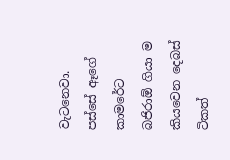වැටනෙවා. පස්සේ ඈගේ කාමරේට බජිරාඕ ගියා ම කියවෙන දෙබස් ටිකත්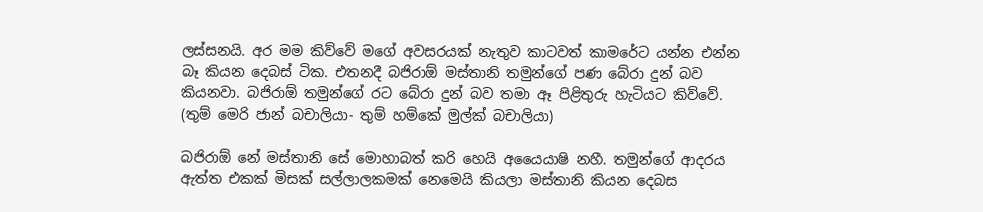ලස්සනයි. අර මම කිව්වේ මගේ අවසරයක් නැතුව කාටවත් කාමරේට යන්න එන්න බෑ කියන දෙබස් ටික. එතනදී බජිරාඕ මස්තානි තමුන්ගේ පණ බේරා දුන් බව කියනවා. බජිරාඕ තමුන්ගේ රට බේරා දුන් බව තමා ඈ පිළිතුරු හැටියට කිව්වේ. (තුම් මෙරි ජාන් බචාලියා- තුම් හම්කේ මුල්ක් බචාලියා)

බජිරාඕ නේ මස්තානි සේ මොහාබත් කරි හෙයි අයෛයාෂි නහී. තමුන්ගේ ආදරය ඇත්ත එකක් මිසක් සල්ලාලකමක් නෙමෙයි කියලා මස්තානි කියන දෙබස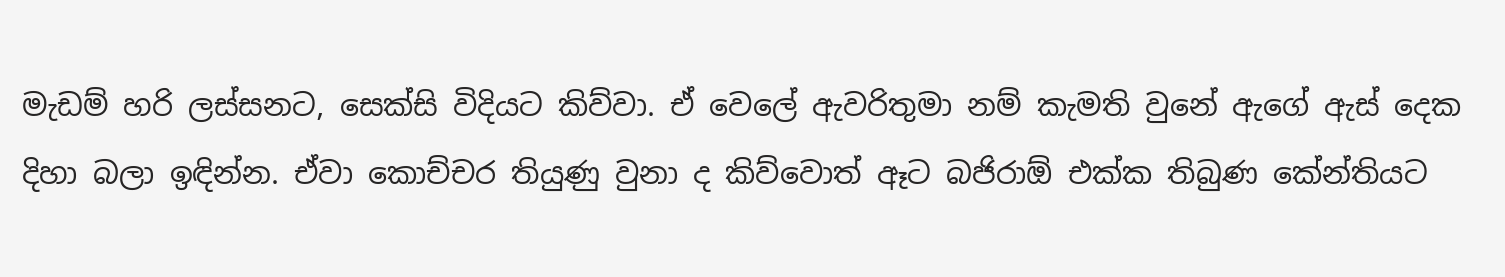මැඩම් හරි ලස්සනට, සෙක්සි විදියට කිව්වා. ඒ වෙලේ ඇවරිතුමා නම් කැමති වුනේ ඇගේ ඇස් දෙක දිහා බලා ඉඳින්න. ඒවා කොච්චර තියුණු වුනා ද කිව්වොත් ඈට බජිරාඕ එක්ක තිබුණ කේන්තියට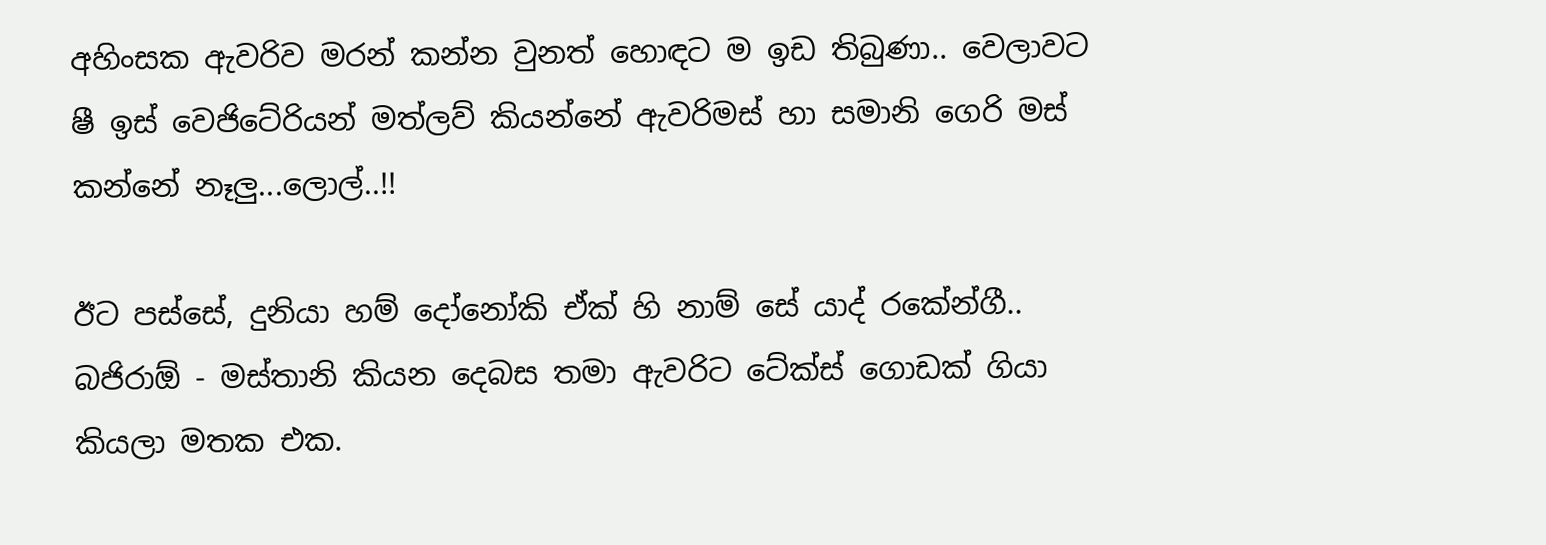අහිංසක ඇවරිව මරන් කන්න වුනත් හොඳට ම ඉඩ තිබුණා.. වෙලාවට ෂී ඉස් වෙජිටේරියන් මත්ලව් කියන්නේ ඇවරිමස් හා සමානි ගෙරි මස් කන්නේ නෑලු...ලොල්..!!

ඊට පස්සේ, දුනියා හම් දෝනෝකි ඒක් හි නාම් සේ යාද් රකේන්ගී.. බජිරාඕ - මස්තානි කියන දෙබස තමා ඇවරිට ටේක්ස් ගොඩක් ගියා කියලා මතක එක.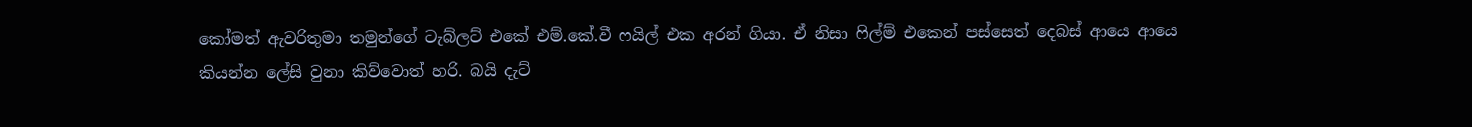කෝමත් ඇවරිතුමා තමුන්ගේ ටැබ්ලට් එකේ එම්.කේ.වී ෆයිල් එක අරන් ගියා. ඒ නිසා ෆිල්ම් එකෙන් පස්සෙත් දෙබස් ආයෙ ආයෙ කියන්න ලේසි වුනා කිව්වොත් හරි. බයි දැට්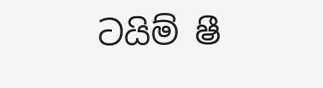ටයිම් ෂී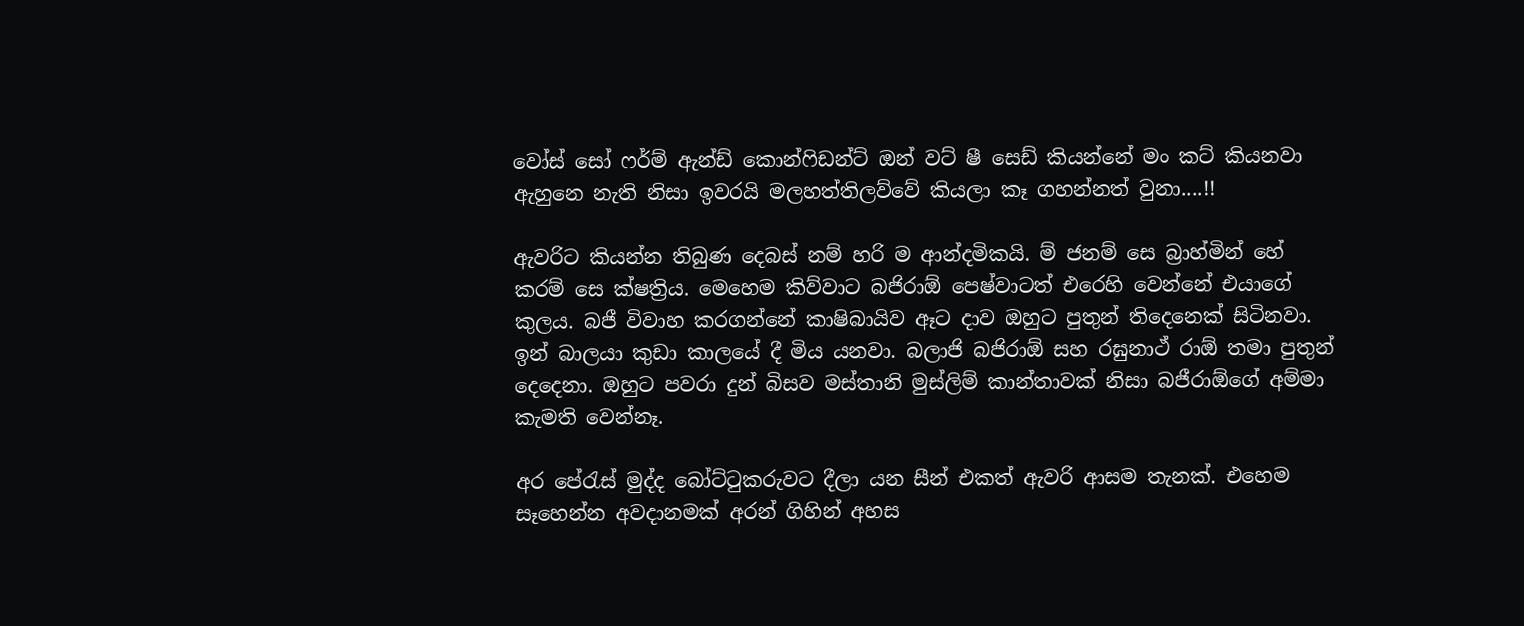වෝස් සෝ ෆර්ම් ඇන්ඩ් කොන්ෆිඩන්ට් ඔන් වට් ෂී සෙඩ් කියන්නේ මං කට් කියනවා ඇහුනෙ නැති නිසා ඉවරයි මලහත්තිලව්වේ කියලා කෑ ගහන්නත් වුනා....!!

ඇවරිට කියන්න තිබුණ දෙබස් නම් හරි ම ආන්දමිකයි. ම් ජනම් සෙ බ්‍රාහ්මින් හේ කරම් සෙ ක්ෂත්‍රිය. මෙහෙම කිව්වාට බජිරාඕ පෙෂ්වාටත් එරෙහි වෙන්නේ එයාගේ කුලය. බජී විවාහ කරගන්නේ කාෂිබායිව ඈට දාව ඔහුට පුතුන් තිදෙනෙක් සිටිනවා. ඉන් බාලයා කුඩා කාලයේ දී මිය යනවා. බලාජි බජිරාඕ සහ රඝුනාථ් රාඕ තමා පුතුන් දෙදෙනා. ඔහුට පවරා දුන් බිසව මස්තානි මුස්ලිම් කාන්තාවක් නිසා බජීරාඕගේ අම්මා කැමති වෙන්නෑ.

අර පේරැස් මුද්ද බෝට්ටුකරුවට දීලා යන සීන් එකත් ඇවරි ආසම තැනක්. එහෙම සෑහෙන්න අවදානමක් අරන් ගිහින් අහස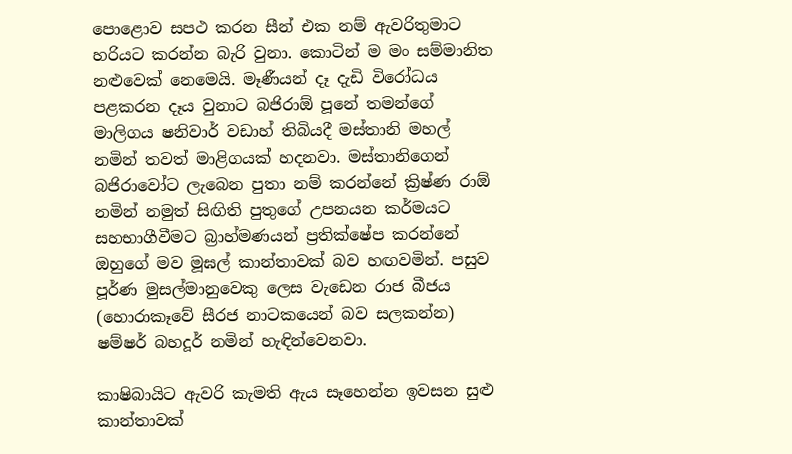පොළොව සපථ කරන සීන් එක නම් ඇවරිතුමාට හරියට කරන්න බැරි වුනා. කොටින් ම මං සම්මානිත නළුවෙක් නෙමෙයි. මෑණීයන් දෑ දැඩි විරෝධය පළකරන දෑය වුනාට බජිරාඕ පූනේ තමන්ගේ මාලිගය ෂනිවාර් වඩාහ් තිබියදී මස්තානි මහල් නමින් තවත් මාළිගයක් හදනවා. මස්තානිගෙන් බජිරාවෝට ලැබෙන පුතා නම් කරන්නේ ක්‍රිෂ්ණ රාඕ නමින් නමුත් සිඟිති පුතුගේ උපනයන කර්මයට සහභාගීවීමට බ්‍රාහ්මණයන් ප්‍රතික්ෂේප කරන්නේ ඔහුගේ මව මූඝල් කාන්තාවක් බව හඟවමින්. පසුව පූර්ණ මුසල්මානුවෙකු ලෙස වැඩෙන රාජ බීජය (හොරාකෑවේ සීරජ නාටකයෙන් බව සලකන්න) ෂම්ෂර් බහදූර් නමින් හැඳින්වෙනවා.

කාෂිබායිට ඇවරි කැමති ඇය සෑහෙන්න ඉවසන සුළු කාන්තාවක්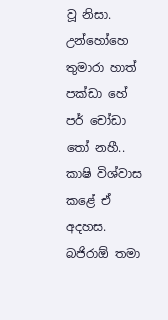වූ නිසා. උන්හෝහෙ තුමාරා හාත් පක්ඩා හේ පර් චෝඩා තෝ නහී.. කාෂි විශ්වාස කළේ ඒ අදහස. බජිරාඕ තමා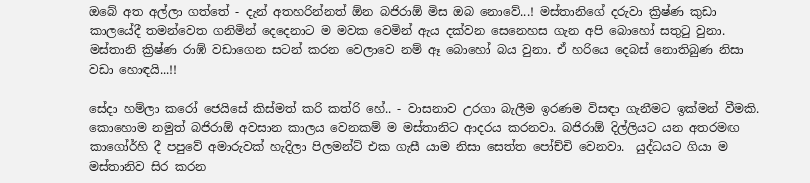ඔබේ අත අල්ලා ගත්තේ - දැන් අතහරින්නත් ඕන බජිරාඕ මිස ඔබ නොවේ...! මස්තානිගේ දරුවා ක්‍රිෂ්ණ කුඩා කාලයේදී තමන්වෙත ගනිමින් දෙදෙනාට ම මවක වෙමින් ඇය දක්වන සෙනෙහස ගැන අපි බොහෝ සතුටු වුනා. මස්තානි ක්‍රිෂ්ණ රාඹ් වඩාගෙන සටන් කරන වෙලාවෙ නම් ඈ බොහෝ බය වුනා. ඒ හරියෙ දෙබස් නොතිබුණ නිසා වඩා හොඳයි...!!

සේදා හම්ලා කරෝ ජෙයිසේ කිස්මත් කරි කත්රි හේ.. - වාසනාව උරගා බැලීම ඉරණම විසඳා ගැනීමට ඉක්මන් වීමකි. කොහොම නමුත් බජිරාඕ අවසාන කාලය වෙනකම් ම මස්තානිට ආදරය කරනවා. බජිරාඕ දිල්ලියට යන අතරමඟ කාගෝර්හි දී පපුවේ අමාරුවක් හැදිලා පිලමන්ට් එක ගැසී යාම නිසා සෙත්ත පෝච්චි වෙනවා.  යුද්ධයට ගියා ම මස්තානිව සිර කරන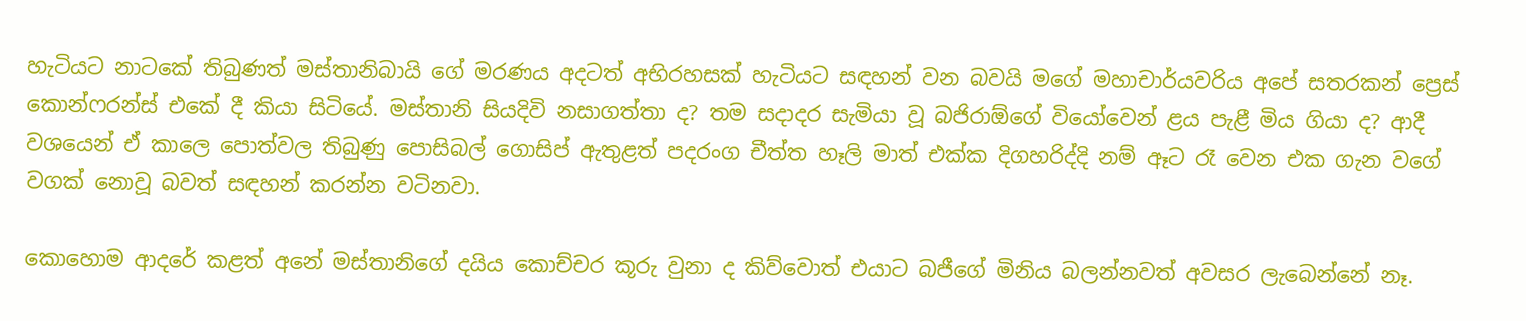හැටියට නාටකේ තිබුණත් මස්තානිබායි ගේ මරණය අදටත් අභිරහසක් හැටියට සඳහන් වන බවයි මගේ මහාචාර්යවරිය අපේ සතරකන් ප්‍රෙස් කොන්ෆරන්ස් එකේ දී කියා සිටියේ. මස්තානි සියදිවි නසාගත්තා ද? තම සදාදර සැමියා වූ බජිරාඕගේ වියෝවෙන් ළය පැළී මිය ගියා ද? ආදී වශයෙන් ඒ කාලෙ පොත්වල තිබුණු පොසිබල් ගොසිප් ඇතුළත් පදරංග චීත්ත හෑලි මාත් එක්ක දිගහරිද්දි නම් ඈට රෑ වෙන එක ගැන වගේ වගක් නොවූ බවත් සඳහන් කරන්න වටිනවා.

කොහොම ආදරේ කළත් අනේ මස්තානිගේ දයිය කොච්චර කූරු වුනා ද කිව්වොත් එයාට බජීගේ මිනිය බලන්නවත් අවසර ලැබෙන්නේ නෑ.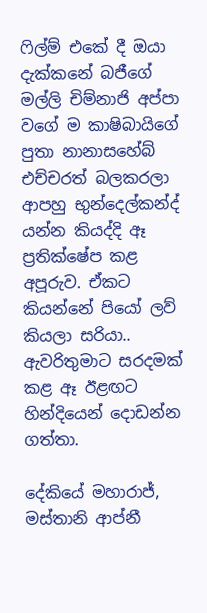ෆිල්ම් එකේ දී ඔයා දැක්කනේ බජීගේ මල්ලි චිම්නාජි අප්පා වගේ ම කාෂිබායිගේ පුතා නානාසහේබ් එච්චරත් බලකරලා ආපහු භුන්දෙල්කන්ද් යන්න කියද්දි ඈ ප්‍රතික්ෂේප කළ අපූරුව. ඒකට කියන්නේ පියෝ ලව් කියලා සරියා.. ඇවරිතුමාට සරදමක් කළ ඈ ඊළඟට හින්දියෙන් දොඩන්න ගත්තා.

දේකියේ මහාරාජ්, මස්තානි ආප්නී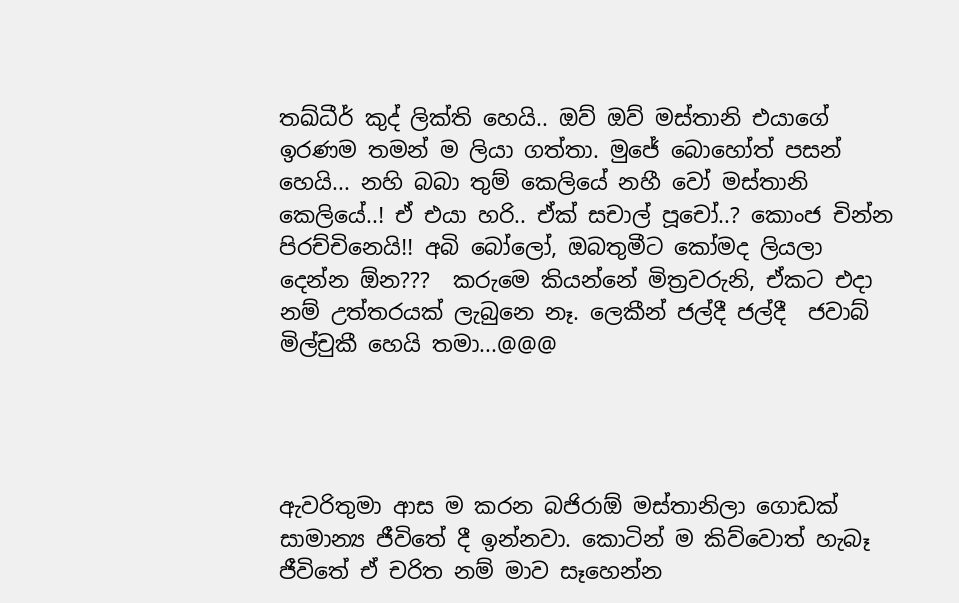තඛ්ධීර් කුද් ලික්ති හෙයි.. ඔව් ඔව් මස්තානි එයාගේ ඉරණම තමන් ම ලියා ගත්තා. මුජේ බොහෝත් පසන් හෙයි... නහි බබා තුම් කෙලියේ නහී වෝ මස්තානි කෙලියේ..! ඒ එයා හරි.. ඒක් සචාල් පූචෝ..? කොංජ චින්න පිරච්චිනෙයි!! අබි බෝලෝ, ඔබතුමීට කෝමද ලියලා දෙන්න ඕන???  කරුමෙ කියන්නේ මිත්‍රවරුනි, ඒකට එදා නම් උත්තරයක් ලැබුනෙ නෑ. ලෙකීන් ජල්දී ජල්දී  ජවාබ් මිල්චුකී හෙයි තමා...@@@




ඇවරිතුමා ආස ම කරන බජිරාඕ මස්තානිලා ගොඩක් සාමාන්‍ය ජීවිතේ දී ඉන්නවා. කොටින් ම කිව්වොත් හැබෑ ජීවිතේ ඒ චරිත නම් මාව සෑහෙන්න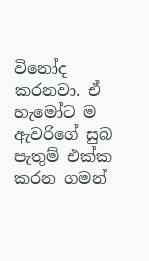විනෝද කරනවා. ඒ හැමෝට ම ඇවරිගේ සුබ පැතුම් එක්ක කරන ගමන්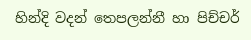හින්දි වදන් තෙපලන්නී හා පිච්චර්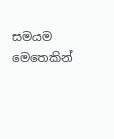සමයම මෙතෙකින්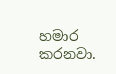හමාර කරනවා.